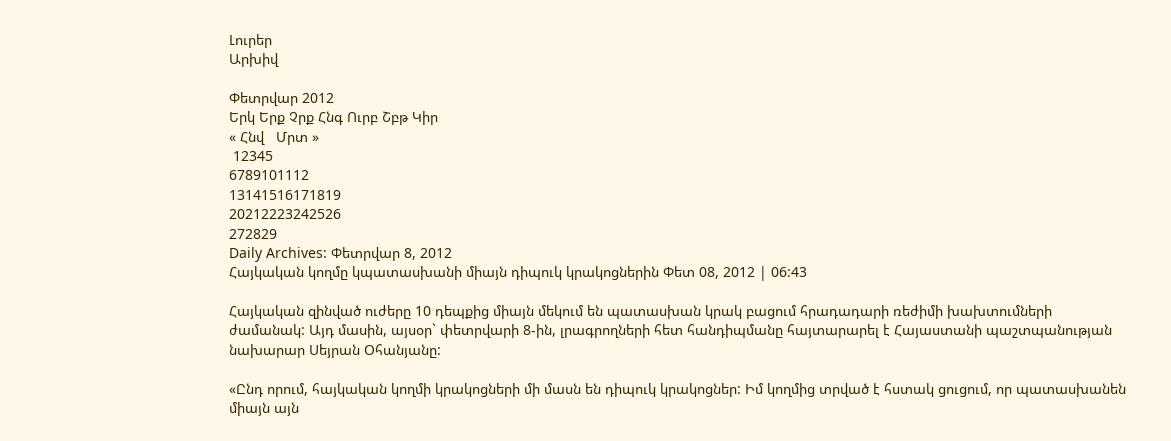Լուրեր
Արխիվ

Փետրվար 2012
Երկ Երք Չրք Հնգ Ուրբ Շբթ Կիր
« Հնվ   Մրտ »
 12345
6789101112
13141516171819
20212223242526
272829
Daily Archives: Փետրվար 8, 2012
Հայկական կողմը կպատասխանի միայն դիպուկ կրակոցներին Փետ 08, 2012 | 06:43

Հայկական զինված ուժերը 10 դեպքից միայն մեկում են պատասխան կրակ բացում հրադադարի ռեժիմի խախտումների ժամանակ: Այդ մասին, այսօր` փետրվարի 8-ին, լրագրողների հետ հանդիպմանը հայտարարել է Հայաստանի պաշտպանության նախարար Սեյրան Օհանյանը:

«Ընդ որում, հայկական կողմի կրակոցների մի մասն են դիպուկ կրակոցներ: Իմ կողմից տրված է հստակ ցուցում, որ պատասխանեն միայն այն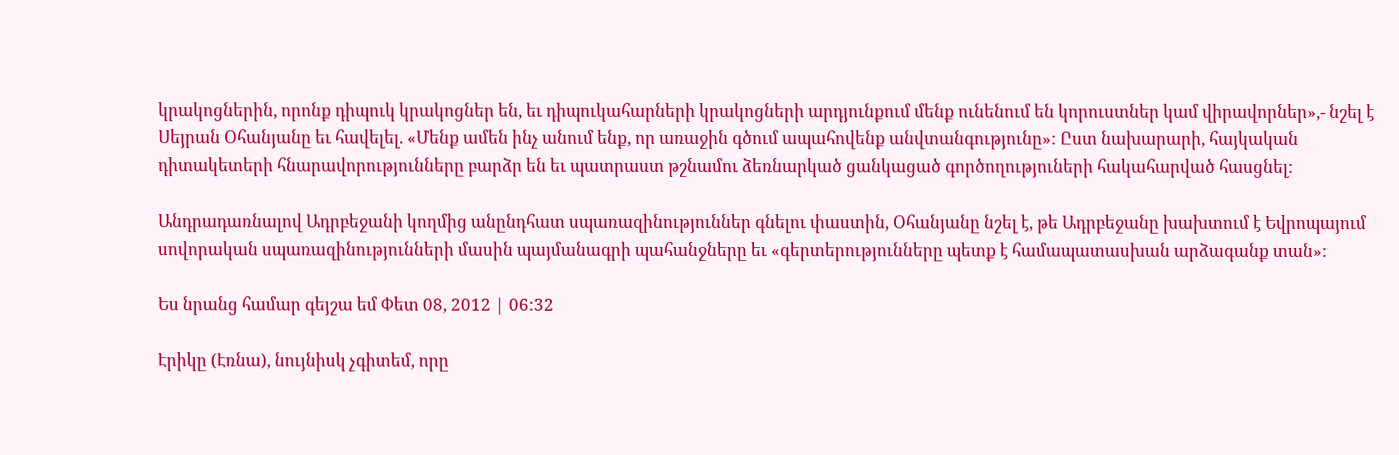կրակոցներին, որոնք դիպուկ կրակոցներ են, եւ դիպուկահարների կրակոցների արդյունքում մենք ունենում են կորուստներ կամ վիրավորներ»,- նշել է Սեյրան Օհանյանը եւ հավելել. «Մենք ամեն ինչ անում ենք, որ առաջին գծում ապահովենք անվտանգությունը»: Ըստ նախարարի, հայկական դիտակետերի հնարավորությունները բարձր են եւ պատրաստ թշնամու ձեռնարկած ցանկացած գործողություների հակահարված հասցնել:

Անդրադառնալով Ադրբեջանի կողմից անընդհատ սպառազինություններ գնելու փաստին, Օհանյանը նշել է, թե Ադրբեջանը խախտում է Եվրոպայում սովորական սպառազինությունների մասին պայմանագրի պահանջները եւ «գերտերությունները պետք է համապատասխան արձագանք տան»:

Ես նրանց համար գեյշա եմ Փետ 08, 2012 | 06:32

Էրիկը (Էռնա), նույնիսկ չգիտեմ, որը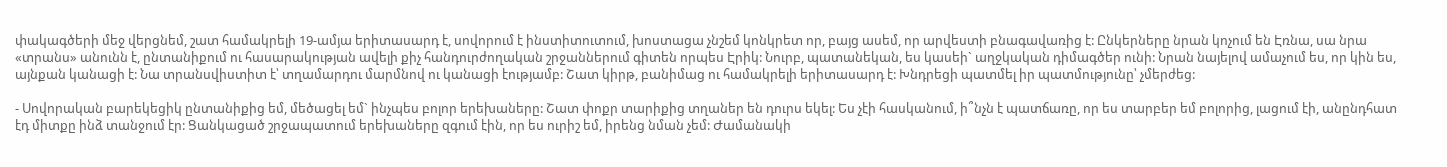փակագծերի մեջ վերցնեմ, շատ համակրելի 19-ամյա երիտասարդ է, սովորում է ինստիտուտում, խոստացա չնշեմ կոնկրետ որ, բայց ասեմ, որ արվեստի բնագավառից է: Ընկերները նրան կոչում են Էռնա, սա նրա «տրանս» անունն է, ընտանիքում ու հասարակության ավելի քիչ հանդուրժողական շրջաններում գիտեն որպես Էրիկ: Նուրբ, պատանեկան, ես կասեի` աղջկական դիմագծեր ունի: Նրան նայելով ամաչում ես, որ կին ես, այնքան կանացի է: Նա տրանսվիստիտ է՝ տղամարդու մարմնով ու կանացի էությամբ: Շատ կիրթ, բանիմաց ու համակրելի երիտասարդ է: Խնդրեցի պատմել իր պատմությունը՝ չմերժեց:

- Սովորական բարեկեցիկ ընտանիքից եմ, մեծացել եմ` ինչպես բոլոր երեխաները: Շատ փոքր տարիքից տղաներ են դուրս եկել: Ես չէի հասկանում, ի՞նչն է պատճառը, որ ես տարբեր եմ բոլորից, լացում էի, անընդհատ էդ միտքը ինձ տանջում էր: Ցանկացած շրջապատում երեխաները զգում էին, որ ես ուրիշ եմ, իրենց նման չեմ: Ժամանակի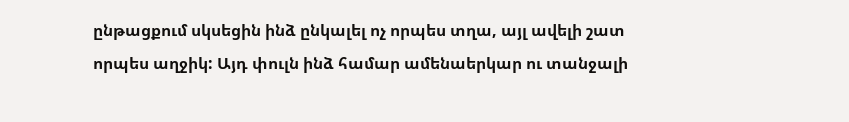ընթացքում սկսեցին ինձ ընկալել ոչ որպես տղա, այլ ավելի շատ որպես աղջիկ: Այդ փուլն ինձ համար ամենաերկար ու տանջալի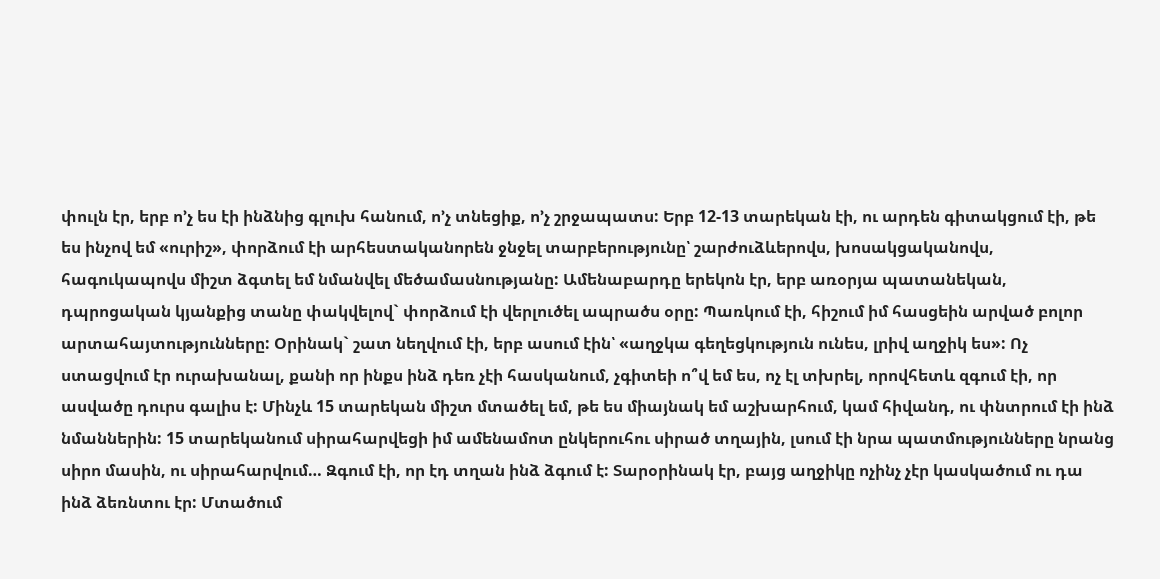փուլն էր, երբ ո’չ ես էի ինձնից գլուխ հանում, ո’չ տնեցիք, ո’չ շրջապատս: Երբ 12-13 տարեկան էի, ու արդեն գիտակցում էի, թե ես ինչով եմ «ուրիշ», փորձում էի արհեստականորեն ջնջել տարբերությունը՝ շարժուձևերովս, խոսակցականովս, հագուկապովս միշտ ձգտել եմ նմանվել մեծամասնությանը: Ամենաբարդը երեկոն էր, երբ առօրյա պատանեկան, դպրոցական կյանքից տանը փակվելով` փորձում էի վերլուծել ապրածս օրը: Պառկում էի, հիշում իմ հասցեին արված բոլոր արտահայտությունները: Օրինակ` շատ նեղվում էի, երբ ասում էին՝ «աղջկա գեղեցկություն ունես, լրիվ աղջիկ ես»: Ոչ ստացվում էր ուրախանալ, քանի որ ինքս ինձ դեռ չէի հասկանում, չգիտեի ո՞վ եմ ես, ոչ էլ տխրել, որովհետև զգում էի, որ ասվածը դուրս գալիս է: Մինչև 15 տարեկան միշտ մտածել եմ, թե ես միայնակ եմ աշխարհում, կամ հիվանդ, ու փնտրում էի ինձ նմաններին: 15 տարեկանում սիրահարվեցի իմ ամենամոտ ընկերուհու սիրած տղային, լսում էի նրա պատմությունները նրանց սիրո մասին, ու սիրահարվում… Զգում էի, որ էդ տղան ինձ ձգում է: Տարօրինակ էր, բայց աղջիկը ոչինչ չէր կասկածում ու դա ինձ ձեռնտու էր: Մտածում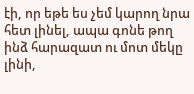էի, որ եթե ես չեմ կարող նրա հետ լինել, ապա գոնե թող ինձ հարազատ ու մոտ մեկը լինի,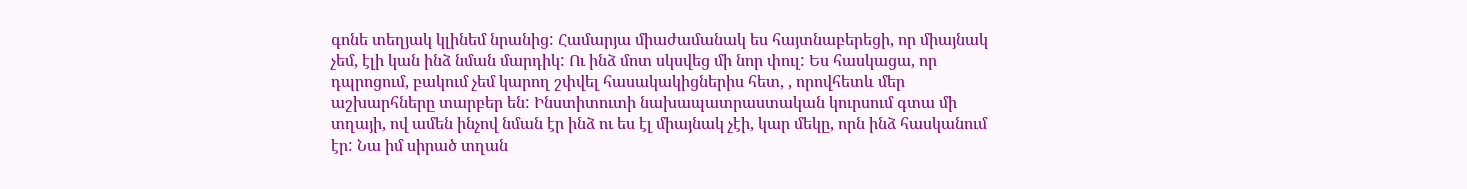գոնե տեղյակ կլինեմ նրանից: Համարյա միաժամանակ ես հայտնաբերեցի, որ միայնակ չեմ, էլի կան ինձ նման մարդիկ: Ու ինձ մոտ սկսվեց մի նոր փուլ: Ես հասկացա, որ դպրոցում, բակում չեմ կարող շփվել հասակակիցներիս հետ, , որովհետև մեր աշխարհները տարբեր են: Ինստիտուտի նախապատրաստական կուրսում գտա մի տղայի, ով ամեն ինչով նման էր ինձ ու ես էլ միայնակ չէի, կար մեկը, որն ինձ հասկանում էր: Նա իմ սիրած տղան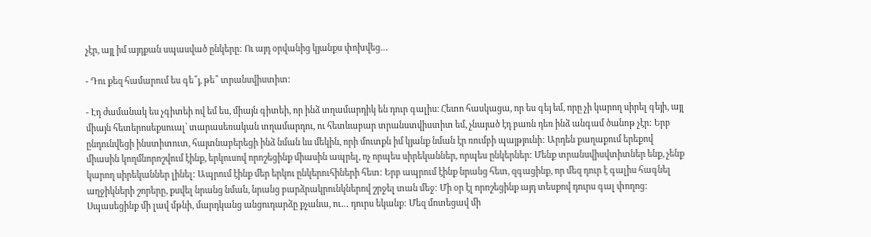չէր, այլ իմ այդքան սպասված ընկերը: Ու այդ օրվանից կյանքս փոխվեց…

- Դու քեզ համարում ես գե՞յ, թե՞ տրանսվիստիտ:

- Էդ ժամանակ ես չգիտեի ով եմ ես, միայն գիտեի, որ ինձ տղամարդիկ են դուր գալիս։ Հետո հասկացա, որ ես գեյ եմ, որը չի կարող սիրել գեյի, այլ միայն հետերոսեքսուալ` տարասեռական տղամարդու, ու հետևաբար տրանստվիստիտ եմ, չնայած էդ բառն դեռ ինձ անգամ ծանոթ չէր: Երբ ընդունվեցի ինստիտուտ, հայտնաբերեցի ինձ նման ևս մեկին, որի մուտքն իմ կյանք նման էր ռումբի պայթյունի: Արդեն քաղաքում երեքով միասին կողմնորոշվում էինք, երկուսով որոշեցինք միասին ապրել, ոչ որպես սիրեկաններ, որպես ընկերներ: Մենք տրանսվիսվտիտներ ենք, չենք կարող սիրեկաններ լինել: Ապրում էինք մեր երկու ընկերուհիների հետ: Երբ ապրում էինք նրանց հետ, զգացինք, որ մեզ դուր է գալիս հագնել աղջիկների շորերը, քսվել նրանց նման, նրանց բարձրակրունկներով շրջել տան մեջ: Մի օր էլ որոշեցինք այդ տեսքով դուրս գալ փողոց: Սպասեցինք մի լավ մթնի, մարդկանց անցուդարձը քչանա, ու… դուրս եկանք: Մեզ մոտեցավ մի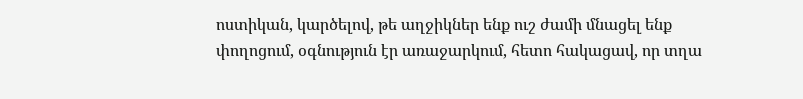ոստիկան, կարծելով, թե աղջիկներ ենք ուշ ժամի մնացել ենք փողոցում, օգնություն էր առաջարկում, հետո հակացավ, որ տղա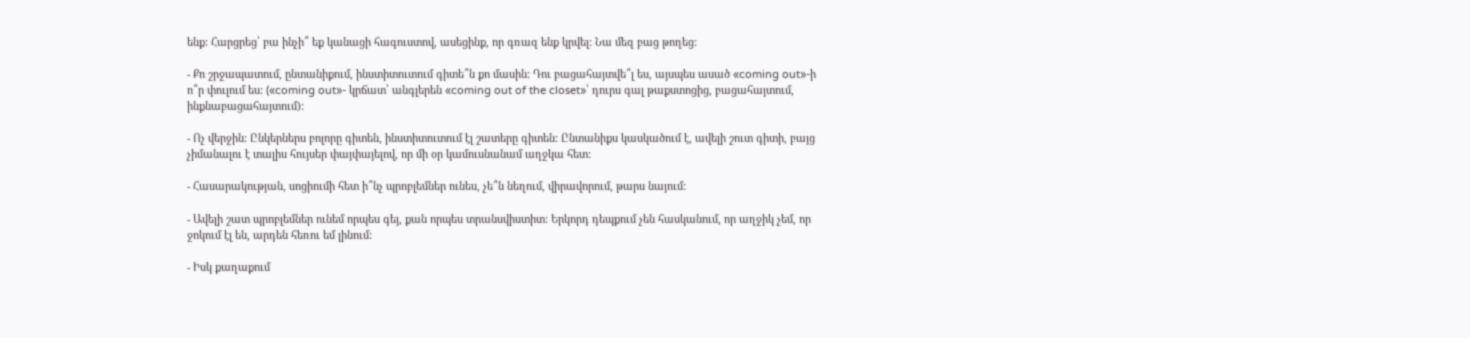ենք: Հարցրեց՝ բա ինչի՞ եք կանացի հագուստով, ասեցինք, որ գռազ ենք կրվել: Նա մեզ բաց թողեց:

- Քո շրջապատում, ընտանիքում, ինստիտուտում գիտե՞ն քո մասին: Դու բացահայտվե՞լ ես, այսպես ասած «coming out»-ի ո՞ր փուլում ես: («coming out»- կրճատ՝ անգլերեն «coming out of the closet»՝ դուրս գալ թաքստոցից, բացահայտում, ինքնաբացահայտում):

- Ոչ վերջին: Ընկերներս բոլորը գիտեն, ինստիտուտում էլ շատերը գիտեն: Ընտանիքս կասկածում է, ավելի շուտ գիտի, բայց չիմանալու է տալիս հույսեր փայփայելով, որ մի օր կամուսնանամ աղջկա հետ:

- Հասարակության, սոցիումի հետ ի՞նչ պրոբլեմներ ունես, չե՞ն նեղում, վիրավորում, թարս նայում:

- Ավելի շատ պրոբլեմներ ունեմ որպես գեյ, քան որպես տրանսվիստիտ: Երկորդ դեպքում չեն հասկանում, որ աղջիկ չեմ, որ ջոկում էլ են, արդեն հեռու եմ լինում:

- Իսկ քաղաքում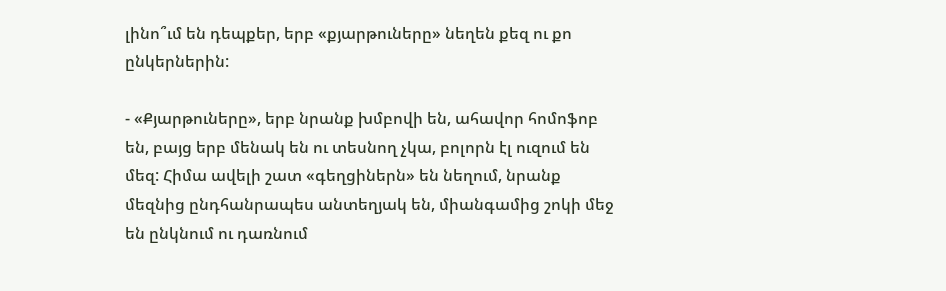լինո՞ւմ են դեպքեր, երբ «քյարթուները» նեղեն քեզ ու քո ընկերներին:

- «Քյարթուները», երբ նրանք խմբովի են, ահավոր հոմոֆոբ են, բայց երբ մենակ են ու տեսնող չկա, բոլորն էլ ուզում են մեզ: Հիմա ավելի շատ «գեղցիներն» են նեղում, նրանք մեզնից ընդհանրապես անտեղյակ են, միանգամից շոկի մեջ են ընկնում ու դառնում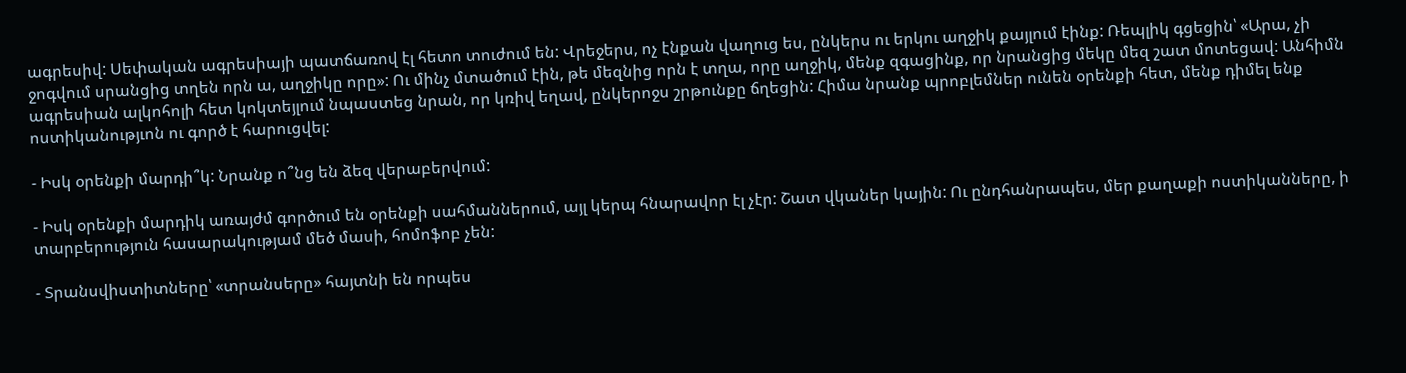ագրեսիվ: Սեփական ագրեսիայի պատճառով էլ հետո տուժում են: Վրեջերս, ոչ էնքան վաղուց ես, ընկերս ու երկու աղջիկ քայլում էինք: Ռեպլիկ գցեցին՝ «Արա, չի ջոգվում սրանցից տղեն որն ա, աղջիկը որը»: Ու մինչ մտածում էին, թե մեզնից որն է տղա, որը աղջիկ, մենք զգացինք, որ նրանցից մեկը մեզ շատ մոտեցավ: Անհիմն ագրեսիան ալկոհոլի հետ կոկտեյլում նպաստեց նրան, որ կռիվ եղավ, ընկերոջս շրթունքը ճղեցին: Հիմա նրանք պրոբլեմներ ունեն օրենքի հետ, մենք դիմել ենք ոստիկանությւոն ու գործ է հարուցվել:

- Իսկ օրենքի մարդի՞կ: Նրանք ո՞նց են ձեզ վերաբերվում:

- Իսկ օրենքի մարդիկ առայժմ գործում են օրենքի սահմաններում, այլ կերպ հնարավոր էլ չէր: Շատ վկաներ կային: Ու ընդհանրապես, մեր քաղաքի ոստիկանները, ի տարբերություն հասարակությամ մեծ մասի, հոմոֆոբ չեն:

- Տրանսվիստիտները՝ «տրանսերը» հայտնի են որպես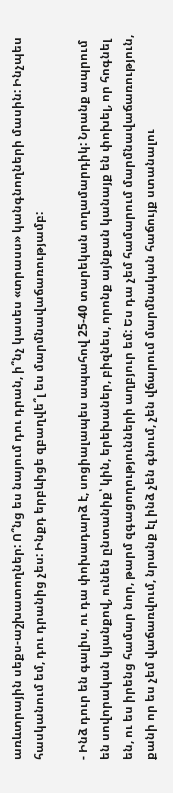առևտրային սեքս-աշխատողներ: Ո՞նց ես նայում դու դրան, ի՞նչ կասես «տրասս» կանգնողների մասին: Ինչպես հասկանում եմ, դու դրանից չես: Ինքդ երբևիցե զբաղվե՞լ ես մարմնավաճառությամբ:

- Ինձ դուր են գալիս, ու դա փոխադարձ է, սոցիալապես ապահով 25-40 տարեկան տղամարդիկ: Նրանք ապրում են սովորական կյանքով, ունեն ընտանիք՝ կին, երեխաներ, բիզնես, որոնք այնքան կանայք են փոխել, որ հոգնել են, ու ես իրենց համար նոր, թարմ զգացողությունների աղբյուր եմ: Ես դա չեմ համարում մարմնավաճառություն, քանի որ ես չեմ վաճառվում, նրանք էլ ինձ չեն գնում, չեն վճարում մարմնական հաճույք ստանալու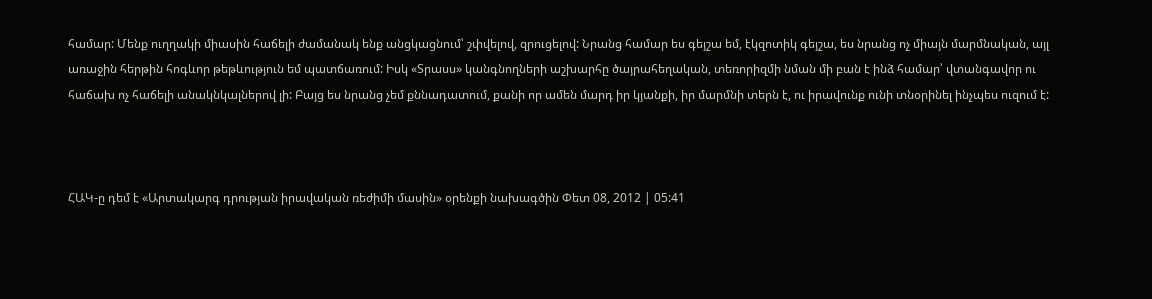համար: Մենք ուղղակի միասին հաճելի ժամանակ ենք անցկացնում՝ շփվելով, զրուցելով: Նրանց համար ես գեյշա եմ, էկզոտիկ գեյշա, ես նրանց ոչ միայն մարմնական, այլ առաջին հերթին հոգևոր թեթևություն եմ պատճառում: Իսկ «Տրասս» կանգնողների աշխարհը ծայրահեղական, տեռորիզմի նման մի բան է ինձ համար՝ վտանգավոր ու հաճախ ոչ հաճելի անակնկալներով լի: Բայց ես նրանց չեմ քննադատում, քանի որ ամեն մարդ իր կյանքի, իր մարմնի տերն է, ու իրավունք ունի տնօրինել ինչպես ուզում է:



ՀԱԿ-ը դեմ է «Արտակարգ դրության իրավական ռեժիմի մասին» օրենքի նախագծին Փետ 08, 2012 | 05:41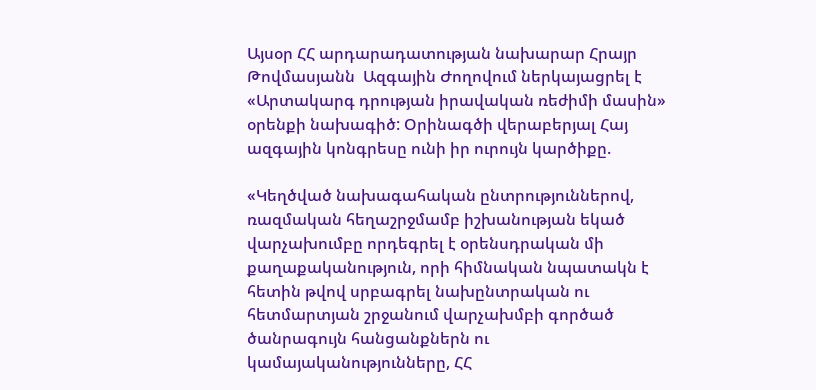Այսօր ՀՀ արդարադատության նախարար Հրայր Թովմասյանն  Ազգային Ժողովում ներկայացրել է «Արտակարգ դրության իրավական ռեժիմի մասին» օրենքի նախագիծ: Օրինագծի վերաբերյալ Հայ ազգային կոնգրեսը ունի իր ուրույն կարծիքը.

«Կեղծված նախագահական ընտրություններով, ռազմական հեղաշրջմամբ իշխանության եկած վարչախումբը որդեգրել է օրենսդրական մի քաղաքականություն, որի հիմնական նպատակն է հետին թվով սրբագրել նախընտրական ու հետմարտյան շրջանում վարչախմբի գործած ծանրագույն հանցանքներն ու կամայականությունները, ՀՀ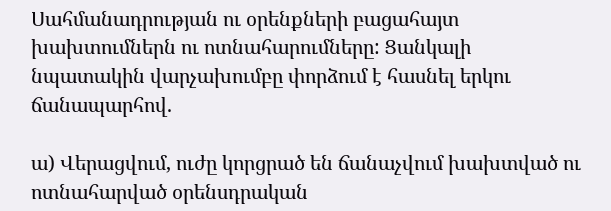Սահմանադրության ու օրենքների բացահայտ խախտումներն ու ոտնահարումները: Ցանկալի նպատակին վարչախումբը փորձում է հասնել երկու ճանապարհով.

ա) Վերացվում, ուժը կորցրած են ճանաչվում խախտված ու ոտնահարված օրենսդրական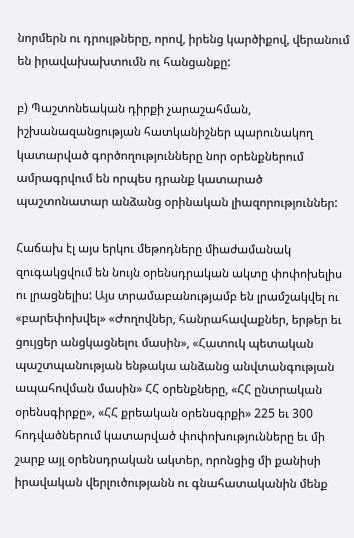նորմերն ու դրույթները, որով, իրենց կարծիքով, վերանում են իրավախախտումն ու հանցանքը:

բ) Պաշտոնեական դիրքի չարաշահման, իշխանազանցության հատկանիշներ պարունակող կատարված գործողությունները նոր օրենքներում ամրագրվում են որպես դրանք կատարած պաշտոնատար անձանց օրինական լիազորություններ:

Հաճախ էլ այս երկու մեթոդները միաժամանակ զուգակցվում են նույն օրենսդրական ակտը փոփոխելիս ու լրացնելիս: Այս տրամաբանությամբ են լրամշակվել ու «բարեփոխվել» «Ժողովներ, հանրահավաքներ, երթեր եւ ցույցեր անցկացնելու մասին», «Հատուկ պետական պաշտպանության ենթակա անձանց անվտանգության ապահովման մասին» ՀՀ օրենքները, «ՀՀ ընտրական օրենսգիրքը», «ՀՀ քրեական օրենսգրքի» 225 եւ 300 հոդվածներում կատարված փոփոխությունները եւ մի շարք այլ օրենսդրական ակտեր, որոնցից մի քանիսի իրավական վերլուծությանն ու գնահատականին մենք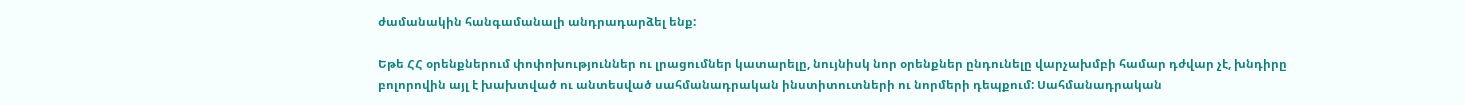ժամանակին հանգամանալի անդրադարձել ենք:

Եթե ՀՀ օրենքներում փոփոխություններ ու լրացումներ կատարելը, նույնիսկ նոր օրենքներ ընդունելը վարչախմբի համար դժվար չէ, խնդիրը բոլորովին այլ է խախտված ու անտեսված սահմանադրական ինստիտուտների ու նորմերի դեպքում: Սահմանադրական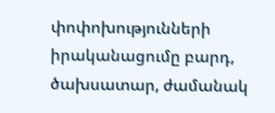փոփոխությունների իրականացումը բարդ, ծախսատար, ժամանակ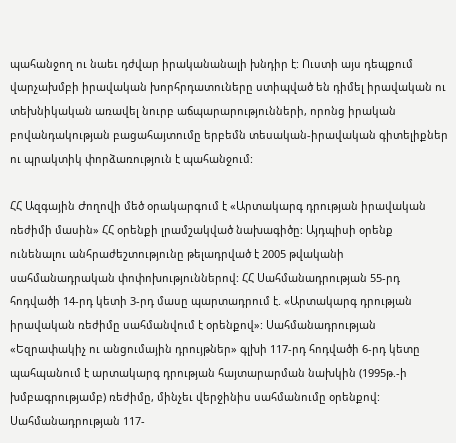պահանջող ու նաեւ դժվար իրականանալի խնդիր է: Ուստի այս դեպքում վարչախմբի իրավական խորհրդատուները ստիպված են դիմել իրավական ու տեխնիկական առավել նուրբ աճպարարությունների, որոնց իրական բովանդակության բացահայտումը երբեմն տեսական-իրավական գիտելիքներ ու պրակտիկ փորձառություն է պահանջում:

ՀՀ Ազգային Ժողովի մեծ օրակարգում է «Արտակարգ դրության իրավական ռեժիմի մասին» ՀՀ օրենքի լրամշակված նախագիծը: Այդպիսի օրենք ունենալու անհրաժեշտությունը թելադրված է 2005 թվականի սահմանադրական փոփոխություններով: ՀՀ Սահմանադրության 55-րդ հոդվածի 14-րդ կետի 3-րդ մասը պարտադրում է. «Արտակարգ դրության իրավական ռեժիմը սահմանվում է օրենքով»: Սահմանադրության «Եզրափակիչ ու անցումային դրույթներ» գլխի 117-րդ հոդվածի 6-րդ կետը պահպանում է արտակարգ դրության հայտարարման նախկին (1995թ.-ի խմբագրությամբ) ռեժիմը, մինչեւ վերջինիս սահմանումը օրենքով: Սահմանադրության 117-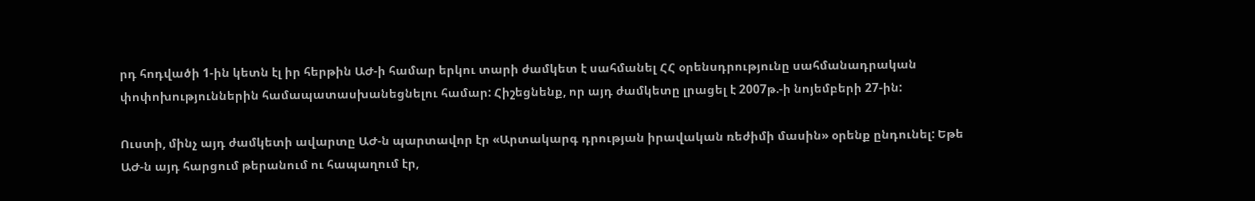րդ հոդվածի 1-ին կետն էլ իր հերթին ԱԺ-ի համար երկու տարի ժամկետ է սահմանել ՀՀ օրենսդրությունը սահմանադրական փոփոխություններին համապատասխանեցնելու համար: Հիշեցնենք, որ այդ ժամկետը լրացել է 2007թ.-ի նոյեմբերի 27-ին:

Ուստի, մինչ այդ ժամկետի ավարտը ԱԺ-ն պարտավոր էր «Արտակարգ դրության իրավական ռեժիմի մասին» օրենք ընդունել: Եթե ԱԺ-ն այդ հարցում թերանում ու հապաղում էր,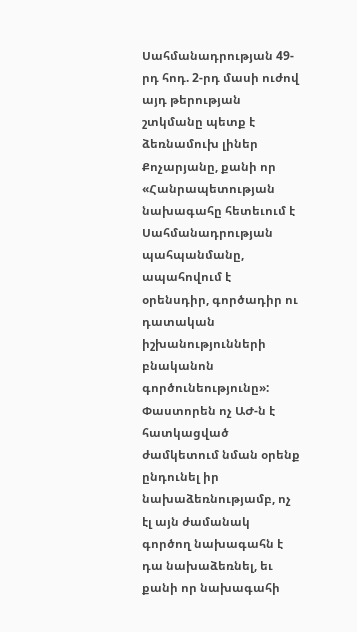Սահմանադրության 49-րդ հոդ. 2-րդ մասի ուժով այդ թերության շտկմանը պետք է ձեռնամուխ լիներ Քոչարյանը, քանի որ «Հանրապետության նախագահը հետեւում է Սահմանադրության պահպանմանը, ապահովում է օրենսդիր, գործադիր ու դատական իշխանությունների բնականոն գործունեությունը»: Փաստորեն ոչ ԱԺ-ն է հատկացված ժամկետում նման օրենք ընդունել իր նախաձեռնությամբ, ոչ էլ այն ժամանակ գործող նախագահն է դա նախաձեռնել, եւ քանի որ նախագահի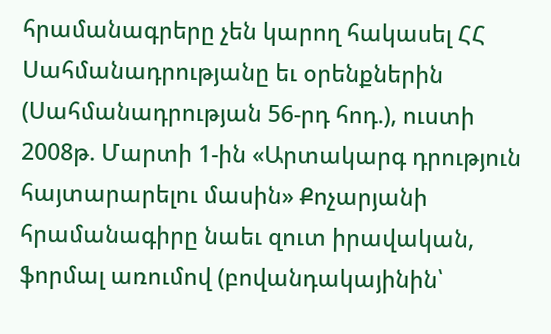հրամանագրերը չեն կարող հակասել ՀՀ Սահմանադրությանը եւ օրենքներին (Սահմանադրության 56-րդ հոդ.), ուստի 2008թ. Մարտի 1-ին «Արտակարգ դրություն հայտարարելու մասին» Քոչարյանի հրամանագիրը նաեւ զուտ իրավական, ֆորմալ առումով (բովանդակայինին՝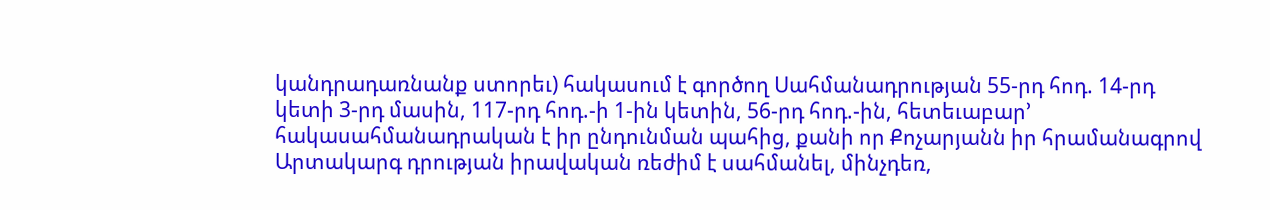կանդրադառնանք ստորեւ) հակասում է գործող Սահմանադրության 55-րդ հոդ. 14-րդ կետի 3-րդ մասին, 117-րդ հոդ.-ի 1-ին կետին, 56-րդ հոդ.-ին, հետեւաբար’ հակասահմանադրական է իր ընդունման պահից, քանի որ Քոչարյանն իր հրամանագրով Արտակարգ դրության իրավական ռեժիմ է սահմանել, մինչդեռ,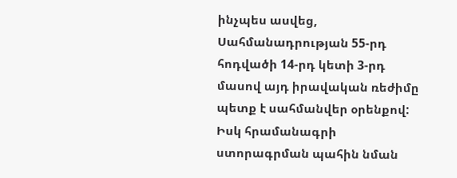ինչպես ասվեց, Սահմանադրության 55-րդ հոդվածի 14-րդ կետի 3-րդ մասով այդ իրավական ռեժիմը պետք է սահմանվեր օրենքով: Իսկ հրամանագրի ստորագրման պահին նման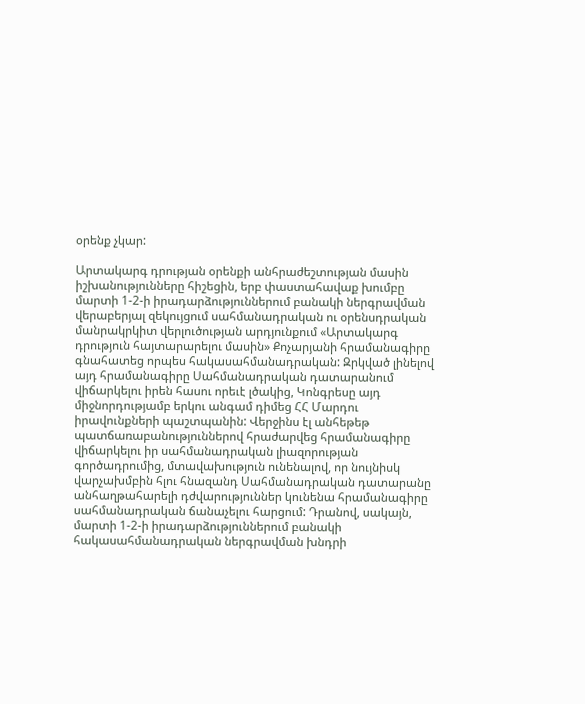օրենք չկար:

Արտակարգ դրության օրենքի անհրաժեշտության մասին իշխանությունները հիշեցին, երբ փաստահավաք խումբը մարտի 1-2-ի իրադարձություններում բանակի ներգրավման վերաբերյալ զեկույցում սահմանադրական ու օրենսդրական մանրակրկիտ վերլուծության արդյունքում «Արտակարգ դրություն հայտարարելու մասին» Քոչարյանի հրամանագիրը գնահատեց որպես հակասահմանադրական: Զրկված լինելով այդ հրամանագիրը Սահմանադրական դատարանում վիճարկելու իրեն հասու որեւէ լծակից, Կոնգրեսը այդ միջնորդությամբ երկու անգամ դիմեց ՀՀ Մարդու իրավունքների պաշտպանին: Վերջինս էլ անհեթեթ պատճառաբանություններով հրաժարվեց հրամանագիրը վիճարկելու իր սահմանադրական լիազորության գործադրումից, մտավախություն ունենալով, որ նույնիսկ վարչախմբին հլու հնազանդ Սահմանադրական դատարանը անհաղթահարելի դժվարություններ կունենա հրամանագիրը սահմանադրական ճանաչելու հարցում: Դրանով, սակայն, մարտի 1-2-ի իրադարձություններում բանակի հակասահմանադրական ներգրավման խնդրի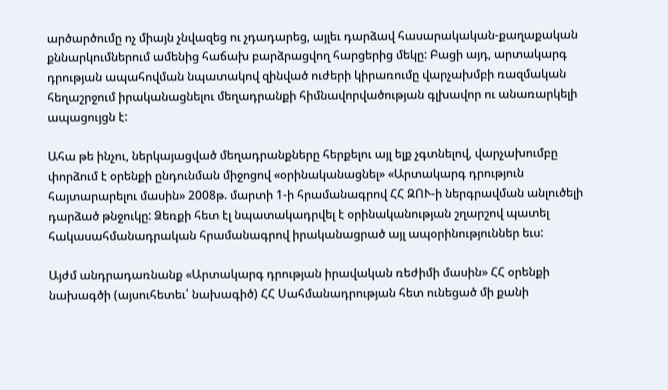արծարծումը ոչ միայն չնվազեց ու չդադարեց, այլեւ դարձավ հասարակական-քաղաքական քննարկումներում ամենից հաճախ բարձրացվող հարցերից մեկը: Բացի այդ, արտակարգ դրության ապահովման նպատակով զինված ուժերի կիրառումը վարչախմբի ռազմական հեղաշրջում իրականացնելու մեղադրանքի հիմնավորվածության գլխավոր ու անառարկելի ապացույցն է:

Ահա թե ինչու, ներկայացված մեղադրանքները հերքելու այլ ելք չգտնելով, վարչախումբը փորձում է օրենքի ընդունման միջոցով «օրինականացնել» «Արտակարգ դրություն հայտարարելու մասին» 2008թ. մարտի 1-ի հրամանագրով ՀՀ ԶՈՒ-ի ներգրավման անլուծելի դարձած թնջուկը: Ձեռքի հետ էլ նպատակադրվել է օրինականության շղարշով պատել հակասահմանադրական հրամանագրով իրականացրած այլ ապօրինություններ եւս:

Այժմ անդրադառնանք «Արտակարգ դրության իրավական ռեժիմի մասին» ՀՀ օրենքի նախագծի (այսուհետեւ՝ նախագիծ) ՀՀ Սահմանադրության հետ ունեցած մի քանի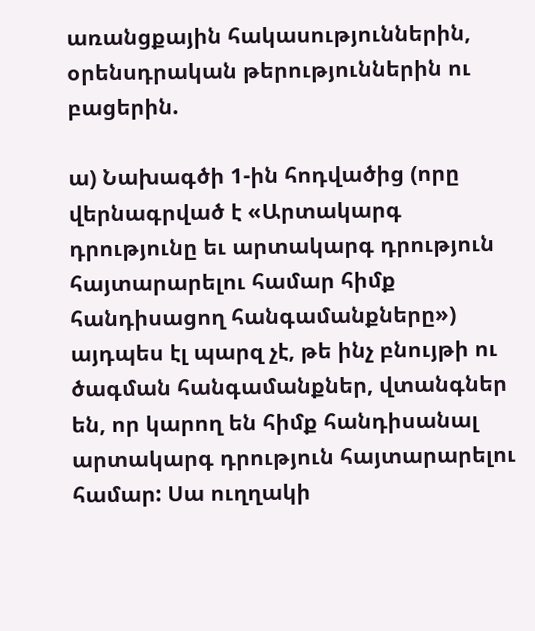առանցքային հակասություններին, օրենսդրական թերություններին ու բացերին.

ա) Նախագծի 1-ին հոդվածից (որը վերնագրված է «Արտակարգ դրությունը եւ արտակարգ դրություն հայտարարելու համար հիմք հանդիսացող հանգամանքները») այդպես էլ պարզ չէ, թե ինչ բնույթի ու ծագման հանգամանքներ, վտանգներ են, որ կարող են հիմք հանդիսանալ արտակարգ դրություն հայտարարելու համար: Սա ուղղակի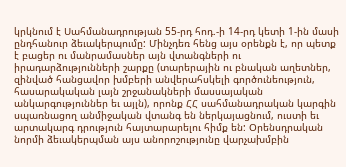կրկնում է Սահմանադրության 55-րդ հոդ.-ի 14-րդ կետի 1-ին մասի ընդհանուր ձեւակերպումը: Մինչդեռ հենց այս օրենքն է, որ պետք է բացեր ու մանրամասներ այն վտանգների ու իրադարձությունների շարքը (տարերային ու բնական աղետներ, զինված հանցավոր խմբերի անվերահսկելի գործունեություն, հասարակական լայն շրջանակների մասսայական անկարգություններ եւ այլն), որոնք ՀՀ սահմանադրական կարգին սպառնացող անմիջական վտանգ են ներկայացնում, ուստի եւ արտակարգ դրություն հայտարարելու հիմք են: Օրենսդրական նորմի ձեւակերպման այս անորոշությունը վարչախմբին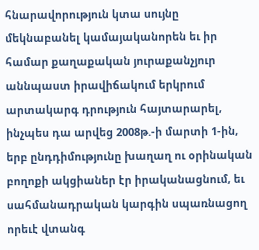հնարավորություն կտա սույնը մեկնաբանել կամայականորեն եւ իր համար քաղաքական յուրաքանչյուր աննպաստ իրավիճակում երկրում արտակարգ դրություն հայտարարել, ինչպես դա արվեց 2008թ.-ի մարտի 1-ին, երբ ընդդիմությունը խաղաղ ու օրինական բողոքի ակցիաներ էր իրականացնում, եւ սահմանադրական կարգին սպառնացող որեւէ վտանգ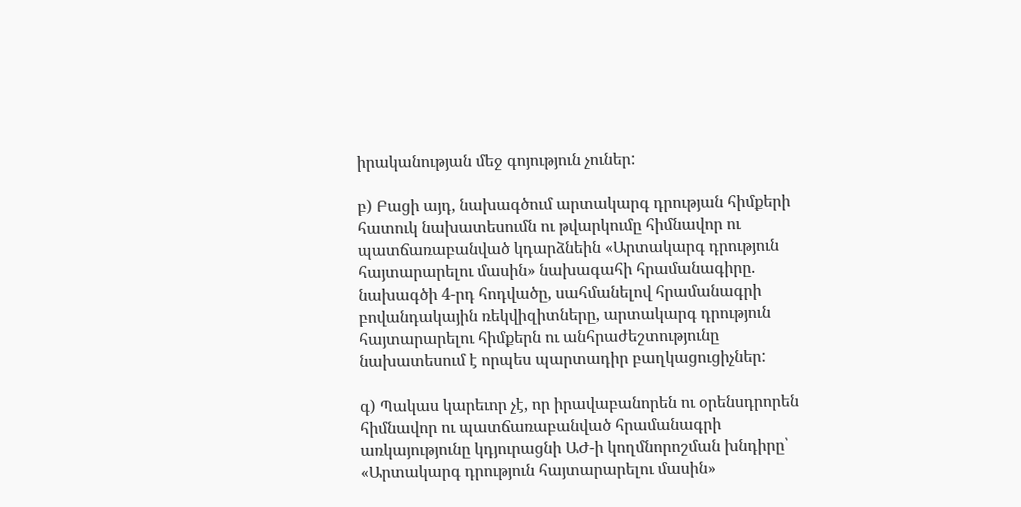իրականության մեջ գոյություն չուներ:

բ) Բացի այդ, նախագծում արտակարգ դրության հիմքերի հատուկ նախատեսումն ու թվարկումը հիմնավոր ու պատճառաբանված կդարձնեին «Արտակարգ դրություն հայտարարելու մասին» նախագահի հրամանագիրը. նախագծի 4-րդ հոդվածը, սահմանելով հրամանագրի բովանդակային ռեկվիզիտները, արտակարգ դրություն հայտարարելու հիմքերն ու անհրաժեշտությունը նախատեսում է որպես պարտադիր բաղկացուցիչներ:

գ) Պակաս կարեւոր չէ, որ իրավաբանորեն ու օրենսդրորեն հիմնավոր ու պատճառաբանված հրամանագրի առկայությունը կդյուրացնի ԱԺ-ի կողմնորոշման խնդիրը՝ «Արտակարգ դրություն հայտարարելու մասին»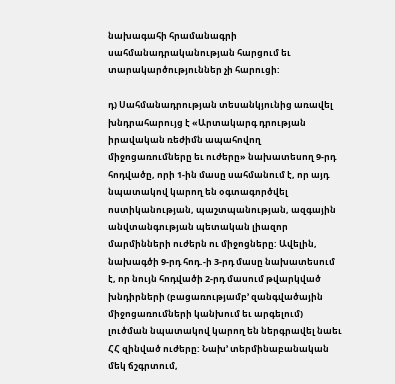նախագահի հրամանագրի սահմանադրականության հարցում եւ տարակարծություններ չի հարուցի:

դ) Սահմանադրության տեսանկյունից առավել խնդրահարույց է «Արտակարգ դրության իրավական ռեժիմն ապահովող միջոցառումները եւ ուժերը» նախատեսող 9-րդ հոդվածը, որի 1-ին մասը սահմանում է, որ այդ նպատակով կարող են օգտագործվել ոստիկանության, պաշտպանության, ազգային անվտանգության պետական լիազոր մարմինների ուժերն ու միջոցները: Ավելին, նախագծի 9-րդ հոդ.-ի 3-րդ մասը նախատեսում է, որ նույն հոդվածի 2-րդ մասում թվարկված խնդիրների (բացառությամբ’ զանգվածային միջոցառումների կանխում եւ արգելում) լուծման նպատակով կարող են ներգրավել նաեւ ՀՀ զինված ուժերը: Նախ’ տերմինաբանական մեկ ճշգրտում,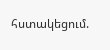հստակեցում.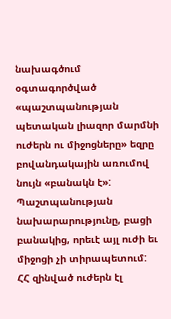նախագծում օգտագործված «պաշտպանության պետական լիազոր մարմնի ուժերն ու միջոցները» եզրը բովանդակային առումով նույն «բանակն է»: Պաշտպանության նախարարությունը, բացի բանակից, որեւէ այլ ուժի եւ միջոցի չի տիրապետում: ՀՀ զինված ուժերն էլ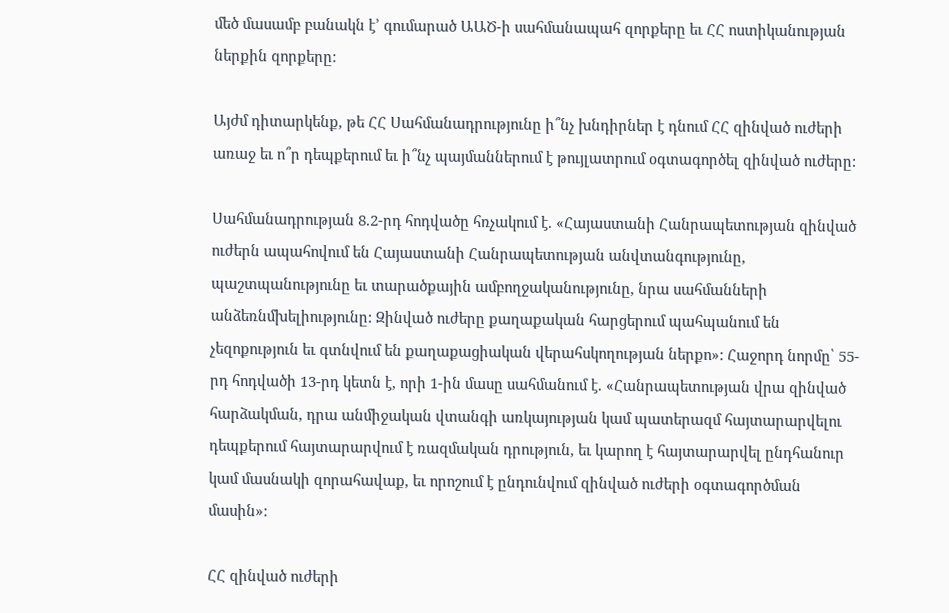մեծ մասամբ բանակն է’ գումարած ԱԱԾ-ի սահմանապահ զորքերը եւ ՀՀ ոստիկանության ներքին զորքերը:

Այժմ դիտարկենք, թե ՀՀ Սահմանադրությունը ի՞նչ խնդիրներ է դնում ՀՀ զինված ուժերի առաջ եւ ո՞ր դեպքերում եւ ի՞նչ պայմաններում է թույլատրում օգտագործել զինված ուժերը:

Սահմանադրության 8.2-րդ հոդվածը հռչակում է. «Հայաստանի Հանրապետության զինված ուժերն ապահովում են Հայաստանի Հանրապետության անվտանգությունը, պաշտպանությունը եւ տարածքային ամբողջականությունը, նրա սահմանների անձեռնմխելիությունը: Զինված ուժերը քաղաքական հարցերում պահպանում են չեզոքություն եւ գտնվում են քաղաքացիական վերահսկողության ներքո»: Հաջորդ նորմը՝ 55-րդ հոդվածի 13-րդ կետն է, որի 1-ին մասը սահմանում է. «Հանրապետության վրա զինված հարձակման, դրա անմիջական վտանգի առկայության կամ պատերազմ հայտարարվելու դեպքերում հայտարարվում է ռազմական դրություն, եւ կարող է հայտարարվել ընդհանուր կամ մասնակի զորահավաք, եւ որոշում է ընդունվում զինված ուժերի օգտագործման մասին»:

ՀՀ զինված ուժերի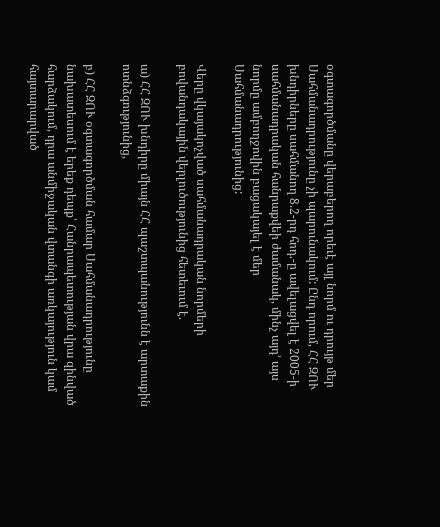օգտագործմանը վերաբերող որեւէ այլ նորմ ու դրույթ մեր Սահմանադրությունը չի պարունակում: Ընդ որում, ՀՀ ԶՈՒ խնդիրները սահմանող 8.2-րդ հոդ.-ը ավելացվել է 2005-ի սահմանադրական հանրաքվեի ժամանակ, մինչ այդ’ այս նորմը ամբողջովին բացակայել է մեր Սահմանադրությունից:

Վերը վկայակոչված սահմանադրական նորմերի բովանդակային վերլուծությունից հետեւում է.

ա) ՀՀ ԶՈՒ խնդիրը միայն ՀՀ պաշտպանությունն է արտաքին ոտնձգությունից,

բ) ՀՀ ԶՈՒ օգտագործման համար Սահմանադրությունը նախատեսում է երեք դեպք՝ Հանրապետության վրա զինված հարձակում, դրա անմիջական վտանգի առկայություն կամ հայտարարված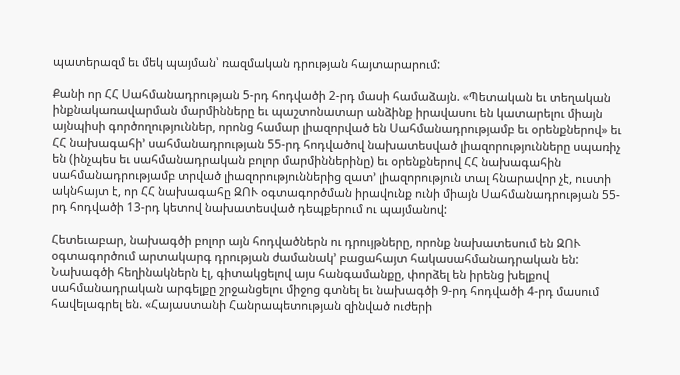պատերազմ եւ մեկ պայման՝ ռազմական դրության հայտարարում:

Քանի որ ՀՀ Սահմանադրության 5-րդ հոդվածի 2-րդ մասի համաձայն. «Պետական եւ տեղական ինքնակառավարման մարմինները եւ պաշտոնատար անձինք իրավասու են կատարելու միայն այնպիսի գործողություններ, որոնց համար լիազորված են Սահմանադրությամբ եւ օրենքներով» եւ ՀՀ նախագահի’ սահմանադրության 55-րդ հոդվածով նախատեսված լիազորությունները սպառիչ են (ինչպես եւ սահմանադրական բոլոր մարմիններինը) եւ օրենքներով ՀՀ նախագահին սահմանադրությամբ տրված լիազորություններից զատ’ լիազորություն տալ հնարավոր չէ, ուստի ակնհայտ է, որ ՀՀ նախագահը ԶՈՒ օգտագործման իրավունք ունի միայն Սահմանադրության 55-րդ հոդվածի 13-րդ կետով նախատեսված դեպքերում ու պայմանով:

Հետեւաբար, նախագծի բոլոր այն հոդվածներն ու դրույթները, որոնք նախատեսում են ԶՈՒ օգտագործում արտակարգ դրության ժամանակ’ բացահայտ հակասահմանադրական են: Նախագծի հեղինակներն էլ, գիտակցելով այս հանգամանքը, փորձել են իրենց խելքով սահմանադրական արգելքը շրջանցելու միջոց գտնել եւ նախագծի 9-րդ հոդվածի 4-րդ մասում հավելագրել են. «Հայաստանի Հանրապետության զինված ուժերի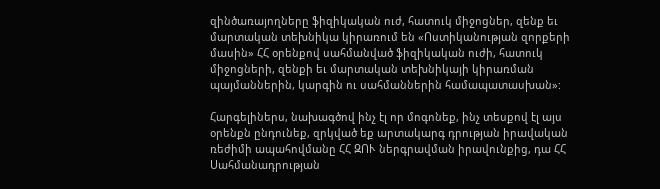զինծառայողները ֆիզիկական ուժ, հատուկ միջոցներ, զենք եւ մարտական տեխնիկա կիրառում են «Ոստիկանության զորքերի մասին» ՀՀ օրենքով սահմանված ֆիզիկական ուժի, հատուկ միջոցների, զենքի եւ մարտական տեխնիկայի կիրառման պայմաններին, կարգին ու սահմաններին համապատասխան»:

Հարգելիներս, նախագծով ինչ էլ որ մոգոնեք, ինչ տեսքով էլ այս օրենքն ընդունեք, զրկված եք արտակարգ դրության իրավական ռեժիմի ապահովմանը ՀՀ ԶՈՒ ներգրավման իրավունքից, դա ՀՀ Սահմանադրության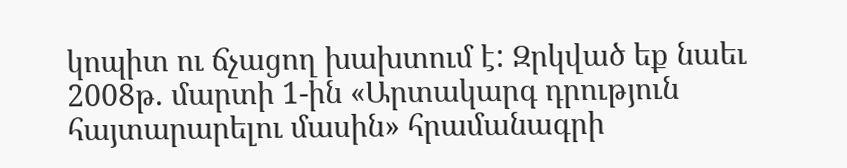կոպիտ ու ճչացող խախտում է: Զրկված եք նաեւ 2008թ. մարտի 1-ին «Արտակարգ դրություն հայտարարելու մասին» հրամանագրի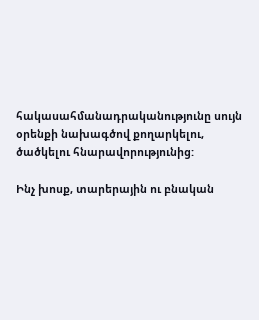հակասահմանադրականությունը սույն օրենքի նախագծով քողարկելու, ծածկելու հնարավորությունից:

Ինչ խոսք, տարերային ու բնական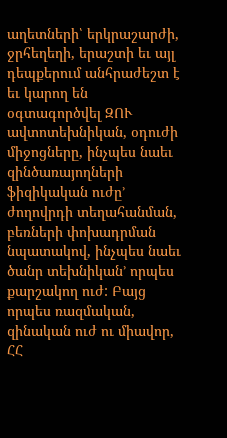աղետների՝ երկրաշարժի, ջրհեղեղի, երաշտի եւ այլ դեպքերում անհրաժեշտ է եւ կարող են օգտագործվել ԶՈՒ ավտոտեխնիկան, օդուժի միջոցները, ինչպես նաեւ զինծառայողների ֆիզիկական ուժը’ ժողովրդի տեղահանման, բեռների փոխադրման նպատակով, ինչպես նաեւ ծանր տեխնիկան’ որպես քարշակող ուժ: Բայց որպես ռազմական, զինական ուժ ու միավոր, ՀՀ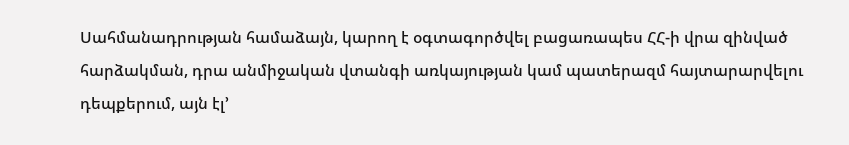Սահմանադրության համաձայն, կարող է օգտագործվել բացառապես ՀՀ-ի վրա զինված հարձակման, դրա անմիջական վտանգի առկայության կամ պատերազմ հայտարարվելու դեպքերում, այն էլ’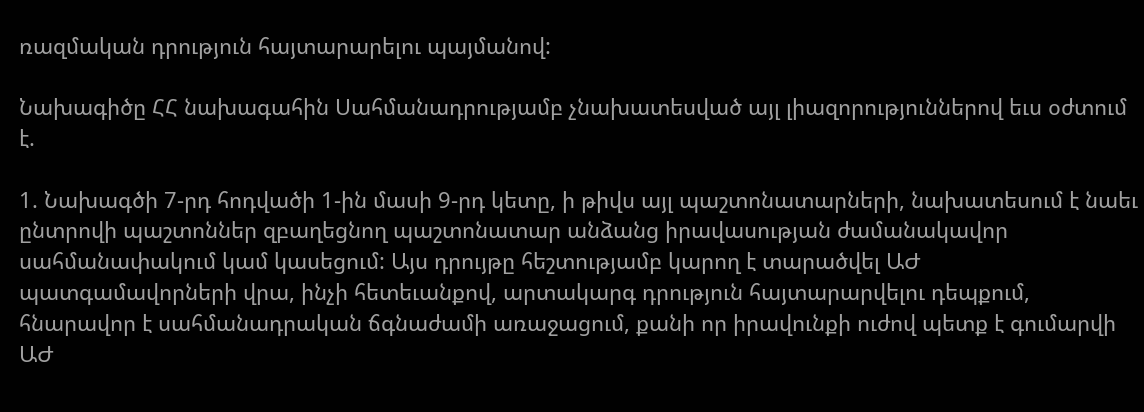ռազմական դրություն հայտարարելու պայմանով:

Նախագիծը ՀՀ նախագահին Սահմանադրությամբ չնախատեսված այլ լիազորություններով եւս օժտում է.

1. Նախագծի 7-րդ հոդվածի 1-ին մասի 9-րդ կետը, ի թիվս այլ պաշտոնատարների, նախատեսում է նաեւ ընտրովի պաշտոններ զբաղեցնող պաշտոնատար անձանց իրավասության ժամանակավոր սահմանափակում կամ կասեցում: Այս դրույթը հեշտությամբ կարող է տարածվել ԱԺ պատգամավորների վրա, ինչի հետեւանքով, արտակարգ դրություն հայտարարվելու դեպքում, հնարավոր է սահմանադրական ճգնաժամի առաջացում, քանի որ իրավունքի ուժով պետք է գումարվի ԱԺ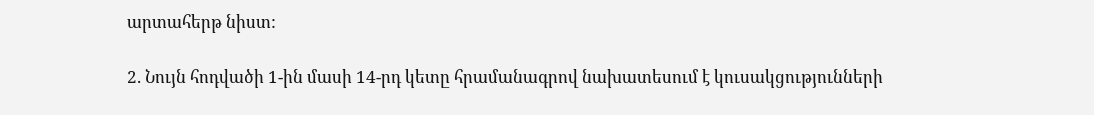արտահերթ նիստ:

2. Նույն հոդվածի 1-ին մասի 14-րդ կետը հրամանագրով նախատեսում է կուսակցությունների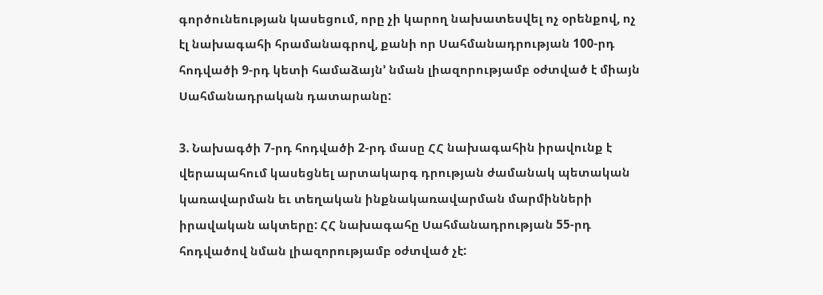գործունեության կասեցում, որը չի կարող նախատեսվել ոչ օրենքով, ոչ էլ նախագահի հրամանագրով, քանի որ Սահմանադրության 100-րդ հոդվածի 9-րդ կետի համաձայն’ նման լիազորությամբ օժտված է միայն Սահմանադրական դատարանը:

3. Նախագծի 7-րդ հոդվածի 2-րդ մասը ՀՀ նախագահին իրավունք է վերապահում կասեցնել արտակարգ դրության ժամանակ պետական կառավարման եւ տեղական ինքնակառավարման մարմինների իրավական ակտերը: ՀՀ նախագահը Սահմանադրության 55-րդ հոդվածով նման լիազորությամբ օժտված չէ: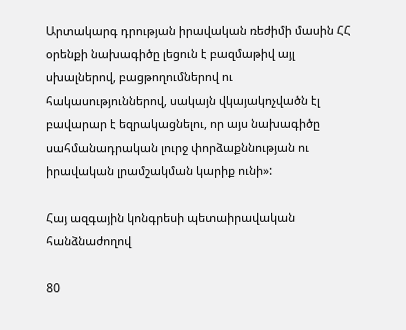Արտակարգ դրության իրավական ռեժիմի մասին ՀՀ օրենքի նախագիծը լեցուն է բազմաթիվ այլ սխալներով, բացթողումներով ու հակասություններով, սակայն վկայակոչվածն էլ բավարար է եզրակացնելու, որ այս նախագիծը սահմանադրական լուրջ փորձաքննության ու իրավական լրամշակման կարիք ունի»:

Հայ ազգային կոնգրեսի պետաիրավական հանձնաժողով

80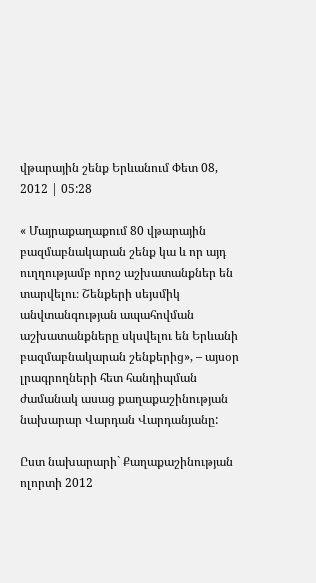վթարային շենք Երևանում Փետ 08, 2012 | 05:28

« Մայրաքաղաքում 80 վթարային բազմաբնակարան շենք կա և որ այդ ուղղությամբ որոշ աշխատանքներ են տարվելու։ Շենքերի սեյսմիկ անվտանգության ապահովման աշխատանքները սկսվելու են Երևանի բազմաբնակարան շենքերից», – այսօր լրագրողների հետ հանդիպման ժամանակ ասաց քաղաքաշինության նախարար Վարդան Վարդանյանը:

Ըստ նախարարի` Քաղաքաշինության ոլորտի 2012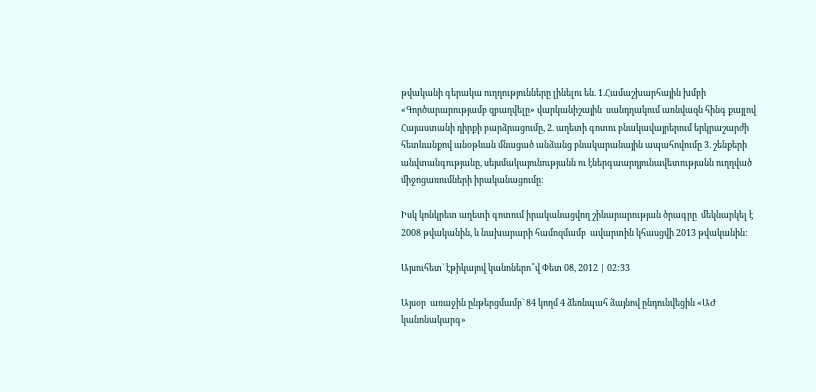թվականի գերակա ուղղությունները լինելու են. 1.Համաշխարհային խմբի «Գործարարությամբ զբաղվելը» վարկանիշային  սանդղակում առնվազն հինգ քայլով Հայաստանի դիրքի բարձրացումը, 2. աղետի գոտու բնակավայրերում երկրաշարժի հետևանքով անօթևան մնացած անձանց բնակարանային ապահովումը 3. շենքերի անվտանգությանը, սեյսմակայունությանն ու էներգաարդյունավետությանն ուղղված միջոցառումների իրականացումը։

Իսկ կոնկրետ աղետի գոտում իրականացվող շինարարության ծրագրը  մեկնարկել է 2008 թվականին, և նախարարի համոզմամբ  ավարտին կհասցվի 2013 թվականին:

Այսուհետ` էթիկայով կանոներո՞վ Փետ 08, 2012 | 02:33

Այսօր  առաջին ընթերցմամբ` 84 կողմ 4 ձեռնպահ ձայնով ընդունվեցին «ԱԺ կանոնակարգ»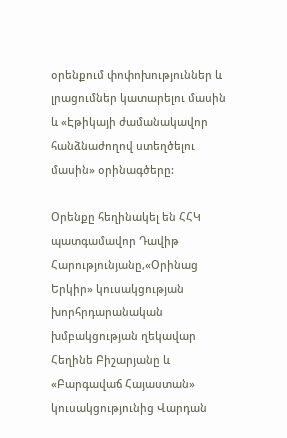օրենքում փոփոխություններ և լրացումներ կատարելու մասին և «Էթիկայի ժամանակավոր հանձնաժողով ստեղծելու մասին» օրինագծերը:

Օրենքը հեղինակել են ՀՀԿ պատգամավոր Դավիթ Հարությունյանը,«Օրինաց Երկիր» կուսակցության խորհրդարանական խմբակցության ղեկավար Հեղինե Բիշարյանը և «Բարգավաճ Հայաստան» կուսակցությունից Վարդան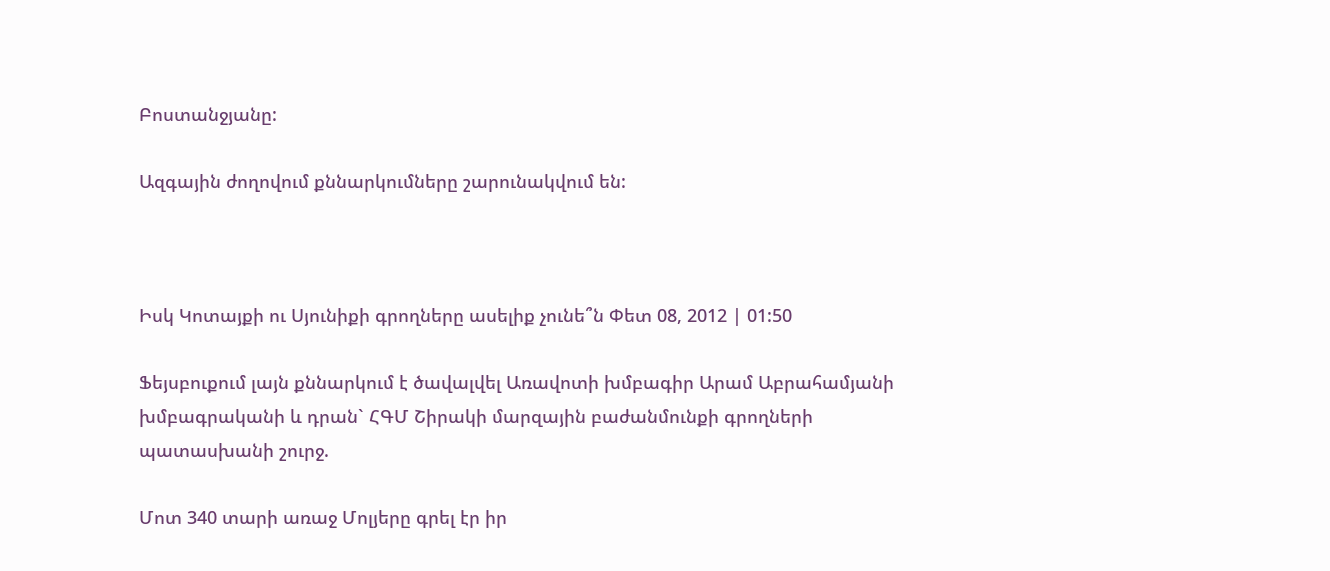Բոստանջյանը:

Ազգային ժողովում քննարկումները շարունակվում են:



Իսկ Կոտայքի ու Սյունիքի գրողները ասելիք չունե՞ն Փետ 08, 2012 | 01:50

Ֆեյսբուքում լայն քննարկում է ծավալվել Առավոտի խմբագիր Արամ Աբրահամյանի խմբագրականի և դրան` ՀԳՄ Շիրակի մարզային բաժանմունքի գրողների պատասխանի շուրջ.

Մոտ 340 տարի առաջ Մոլյերը գրել էր իր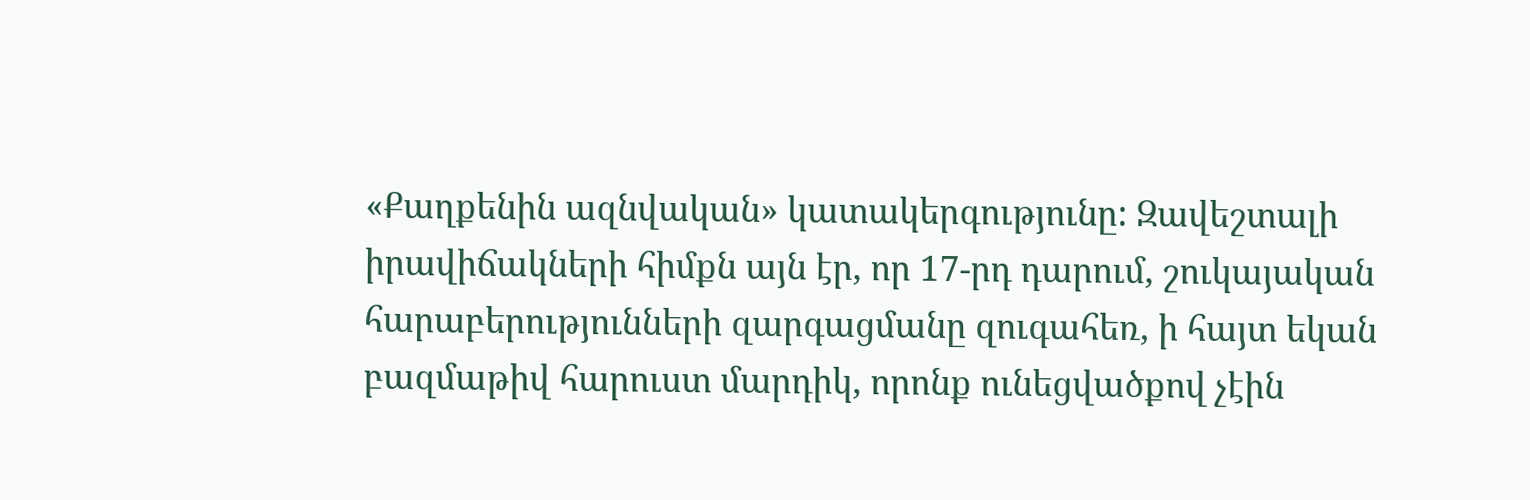«Քաղքենին ազնվական» կատակերգությունը: Զավեշտալի իրավիճակների հիմքն այն էր, որ 17-րդ դարում, շուկայական հարաբերությունների զարգացմանը զուգահեռ, ի հայտ եկան բազմաթիվ հարուստ մարդիկ, որոնք ունեցվածքով չէին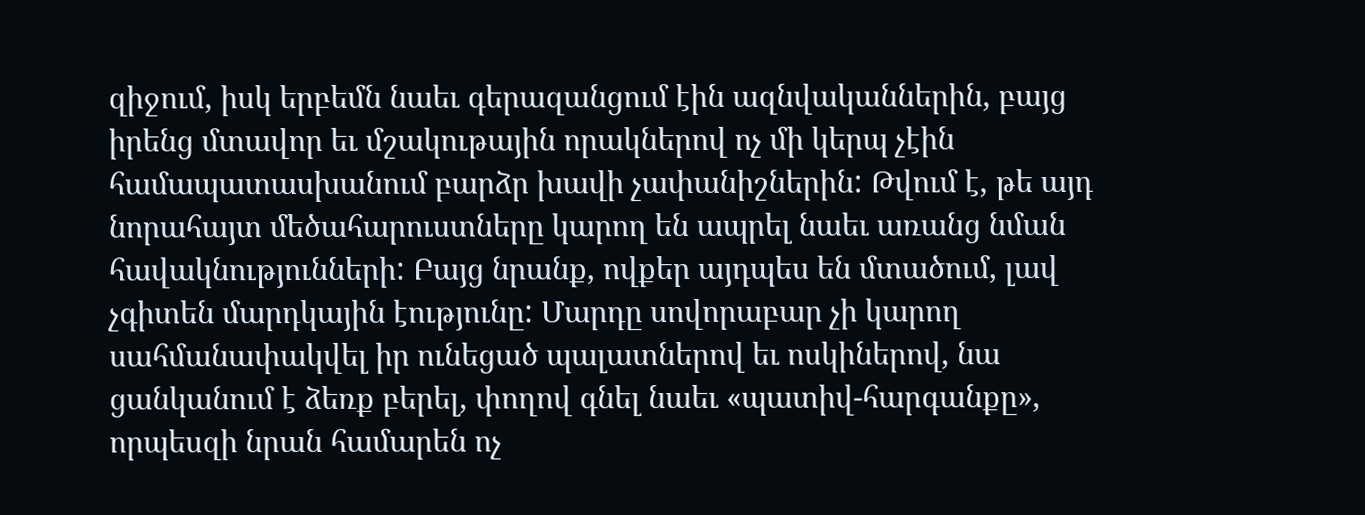զիջում, իսկ երբեմն նաեւ գերազանցում էին ազնվականներին, բայց իրենց մտավոր եւ մշակութային որակներով ոչ մի կերպ չէին համապատասխանում բարձր խավի չափանիշներին: Թվում է, թե այդ նորահայտ մեծահարուստները կարող են ապրել նաեւ առանց նման հավակնությունների: Բայց նրանք, ովքեր այդպես են մտածում, լավ չգիտեն մարդկային էությունը: Մարդը սովորաբար չի կարող սահմանափակվել իր ունեցած պալատներով եւ ոսկիներով, նա ցանկանում է ձեռք բերել, փողով գնել նաեւ «պատիվ-հարգանքը», որպեսզի նրան համարեն ոչ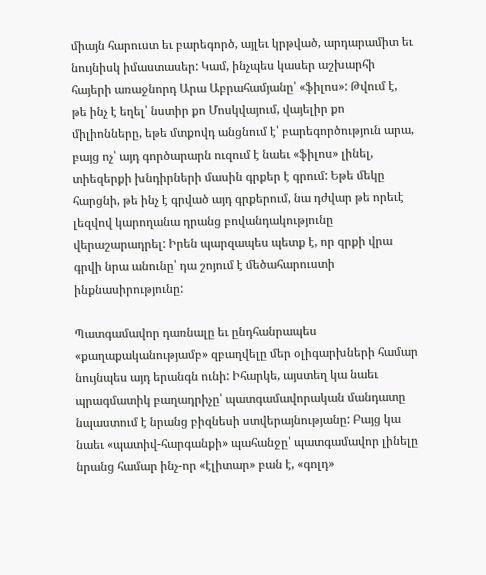միայն հարուստ եւ բարեգործ, այլեւ կրթված, արդարամիտ եւ նույնիսկ իմաստասեր: Կամ, ինչպես կասեր աշխարհի հայերի առաջնորդ Արա Աբրահամյանը՝ «ֆիլոս»: Թվում է, թե ինչ է եղել՝ նստիր քո Մոսկվայում, վայելիր քո միլիոնները, եթե մտքովդ անցնում է՝ բարեգործություն արա, բայց ոչ՝ այդ գործարարն ուզում է նաեւ «ֆիլոս» լինել, տիեզերքի խնդիրների մասին գրքեր է գրում: Եթե մեկը հարցնի, թե ինչ է գրված այդ գրքերում, նա դժվար թե որեւէ լեզվով կարողանա դրանց բովանդակությունը վերաշարադրել: Իրեն պարզապես պետք է, որ գրքի վրա գրվի նրա անունը՝ դա շոյում է մեծահարուստի ինքնասիրությունը:

Պատգամավոր դառնալը եւ ընդհանրապես «քաղաքականությամբ» զբաղվելը մեր օլիգարխների համար նույնպես այդ երանգն ունի: Իհարկե, այստեղ կա նաեւ պրագմատիկ բաղադրիչը՝ պատգամավորական մանդատը նպաստում է նրանց բիզնեսի ստվերայնությանը: Բայց կա նաեւ «պատիվ-հարգանքի» պահանջը՝ պատգամավոր լինելը նրանց համար ինչ-որ «էլիտար» բան է, «գոլդ»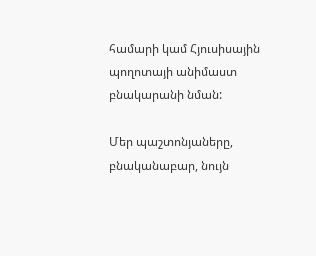համարի կամ Հյուսիսային պողոտայի անիմաստ բնակարանի նման:

Մեր պաշտոնյաները, բնականաբար, նույն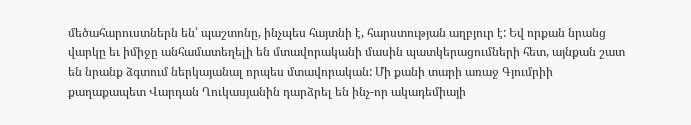մեծահարուստներն են՝ պաշտոնը, ինչպես հայտնի է, հարստության աղբյուր է: Եվ որքան նրանց վարկը եւ իմիջը անհամատեղելի են մտավորականի մասին պատկերացումների հետ, այնքան շատ են նրանք ձգտում ներկայանալ որպես մտավորական: Մի քանի տարի առաջ Գյումրիի քաղաքապետ Վարդան Ղուկասյանին դարձրել են ինչ-որ ակադեմիայի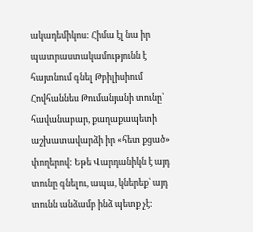ակադեմիկոս: Հիմա էլ նա իր պատրաստակամությունն է հայտնում գնել Թբիլիսիում Հովհաննես Թումանյանի տունը՝ հավանաբար, քաղաքապետի աշխատավարձի իր «հետ քցած» փողերով: Եթե Վարդանիկն է այդ տունը գնելու, ապա, կներեք՝ այդ տունն անձամբ ինձ պետք չէ: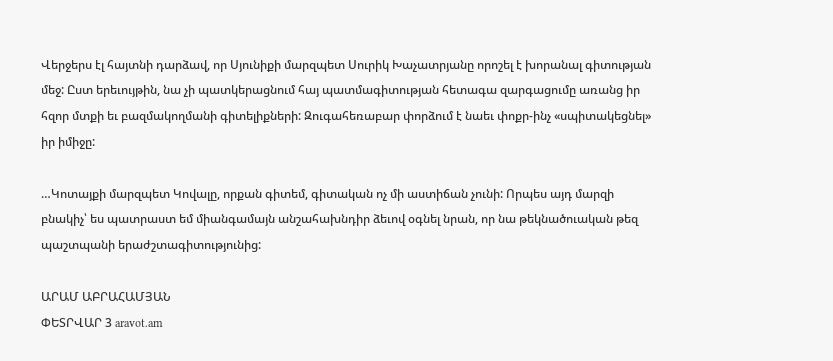Վերջերս էլ հայտնի դարձավ, որ Սյունիքի մարզպետ Սուրիկ Խաչատրյանը որոշել է խորանալ գիտության մեջ: Ըստ երեւույթին, նա չի պատկերացնում հայ պատմագիտության հետագա զարգացումը առանց իր հզոր մտքի եւ բազմակողմանի գիտելիքների: Զուգահեռաբար փորձում է նաեւ փոքր-ինչ «սպիտակեցնել» իր իմիջը:

…Կոտայքի մարզպետ Կովալը, որքան գիտեմ, գիտական ոչ մի աստիճան չունի: Որպես այդ մարզի բնակիչ՝ ես պատրաստ եմ միանգամայն անշահախնդիր ձեւով օգնել նրան, որ նա թեկնածուական թեզ պաշտպանի երաժշտագիտությունից:

ԱՐԱՄ ԱԲՐԱՀԱՄՅԱՆ
ՓԵՏՐՎԱՐ 3 aravot.am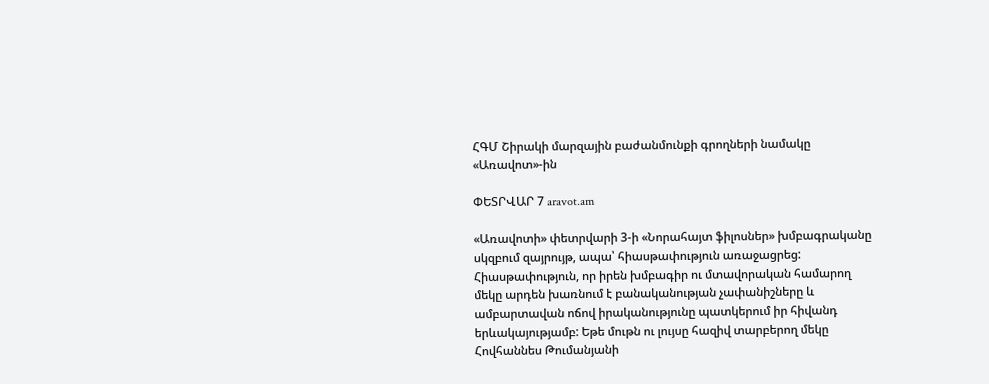ՀԳՄ Շիրակի մարզային բաժանմունքի գրողների նամակը «Առավոտ»-ին

ՓԵՏՐՎԱՐ 7 aravot.am

«Առավոտի» փետրվարի 3-ի «Նորահայտ ֆիլոսներ» խմբագրականը սկզբում զայրույթ, ապա՝ հիասթափություն առաջացրեց: Հիասթափություն, որ իրեն խմբագիր ու մտավորական համարող մեկը արդեն խառնում է բանականության չափանիշները և ամբարտավան ոճով իրականությունը պատկերում իր հիվանդ երևակայությամբ: Եթե մութն ու լույսը հազիվ տարբերող մեկը Հովհաննես Թումանյանի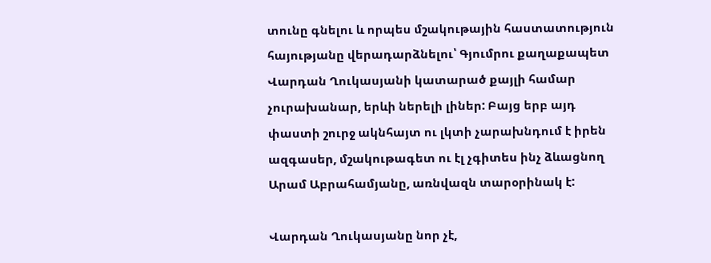տունը գնելու և որպես մշակութային հաստատություն հայությանը վերադարձնելու՝ Գյումրու քաղաքապետ Վարդան Ղուկասյանի կատարած քայլի համար չուրախանար, երևի ներելի լիներ: Բայց երբ այդ փաստի շուրջ ակնհայտ ու լկտի չարախնդում է իրեն ազգասեր, մշակութագետ ու էլ չգիտես ինչ ձևացնող Արամ Աբրահամյանը, առնվազն տարօրինակ է:

Վարդան Ղուկասյանը նոր չէ,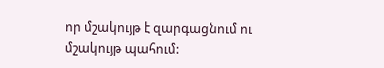որ մշակույթ է զարգացնում ու մշակույթ պահում: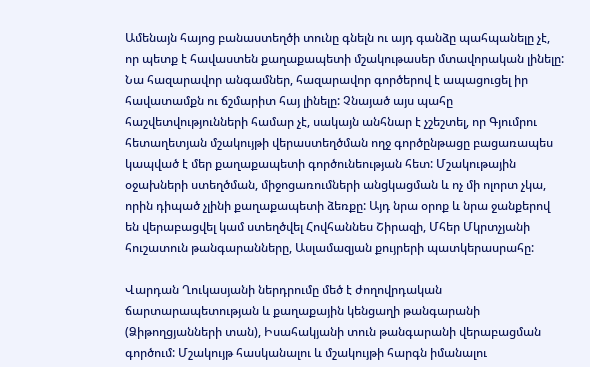Ամենայն հայոց բանաստեղծի տունը գնելն ու այդ գանձը պահպանելը չէ, որ պետք է հավաստեն քաղաքապետի մշակութասեր մտավորական լինելը: Նա հազարավոր անգամներ, հազարավոր գործերով է ապացուցել իր հավատամքն ու ճշմարիտ հայ լինելը: Չնայած այս պահը հաշվետվությունների համար չէ, սակայն անհնար է չշեշտել, որ Գյումրու հետաղետյան մշակույթի վերաստեղծման ողջ գործընթացը բացառապես կապված է մեր քաղաքապետի գործունեության հետ: Մշակութային օջախների ստեղծման, միջոցառումների անցկացման և ոչ մի ոլորտ չկա, որին դիպած չլինի քաղաքապետի ձեռքը: Այդ նրա օրոք և նրա ջանքերով են վերաբացվել կամ ստեղծվել Հովհաննես Շիրազի, Մհեր Մկրտչյանի հուշատուն թանգարանները, Ասլամազյան քույրերի պատկերասրահը:

Վարդան Ղուկասյանի ներդրումը մեծ է ժողովրդական ճարտարապետության և քաղաքային կենցաղի թանգարանի (Ձիթողցյանների տան), Իսահակյանի տուն թանգարանի վերաբացման գործում: Մշակույթ հասկանալու և մշակույթի հարգն իմանալու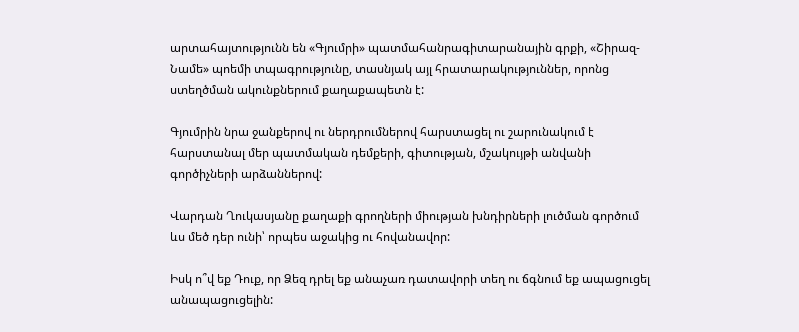արտահայտությունն են «Գյումրի» պատմահանրագիտարանային գրքի, «Շիրազ-Նամե» պոեմի տպագրությունը, տասնյակ այլ հրատարակություններ, որոնց ստեղծման ակունքներում քաղաքապետն է:

Գյումրին նրա ջանքերով ու ներդրումներով հարստացել ու շարունակում է հարստանալ մեր պատմական դեմքերի, գիտության, մշակույթի անվանի գործիչների արձաններով:

Վարդան Ղուկասյանը քաղաքի գրողների միության խնդիրների լուծման գործում ևս մեծ դեր ունի՝ որպես աջակից ու հովանավոր:

Իսկ ո՞վ եք Դուք, որ Ձեզ դրել եք անաչառ դատավորի տեղ ու ճգնում եք ապացուցել անապացուցելին: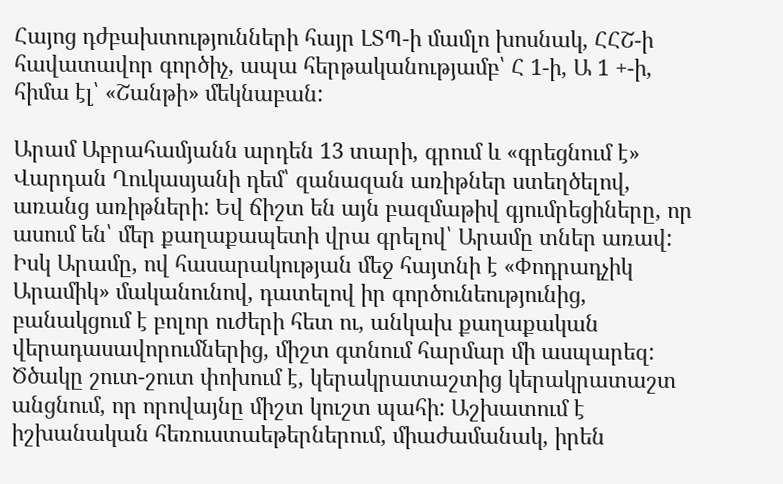Հայոց դժբախտությունների հայր ԼՏՊ-ի մամլո խոսնակ, ՀՀՇ-ի հավատավոր գործիչ, ապա հերթականությամբ՝ Հ 1-ի, Ա 1 +-ի, հիմա էլ՝ «Շանթի» մեկնաբան:

Արամ Աբրահամյանն արդեն 13 տարի, գրում և «գրեցնում է» Վարդան Ղուկասյանի դեմ՝ զանազան առիթներ ստեղծելով, առանց առիթների: Եվ ճիշտ են այն բազմաթիվ գյումրեցիները, որ ասում են՝ մեր քաղաքապետի վրա գրելով՝ Արամը տներ առավ: Իսկ Արամը, ով հասարակության մեջ հայտնի է «Փոդրադչիկ Արամիկ» մականունով, դատելով իր գործունեությունից, բանակցում է բոլոր ուժերի հետ ու, անկախ քաղաքական վերադասավորումներից, միշտ գտնում հարմար մի ասպարեզ: Ծծակը շուտ-շուտ փոխում է, կերակրատաշտից կերակրատաշտ անցնում, որ որովայնը միշտ կուշտ պահի: Աշխատում է իշխանական հեռուստաեթերներում, միաժամանակ, իրեն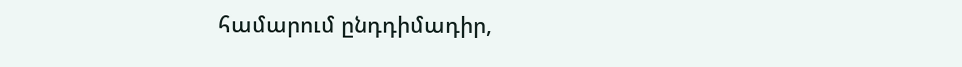համարում ընդդիմադիր,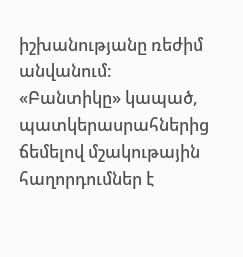իշխանությանը ռեժիմ անվանում: «Բանտիկը» կապած, պատկերասրահներից ճեմելով մշակութային հաղորդումներ է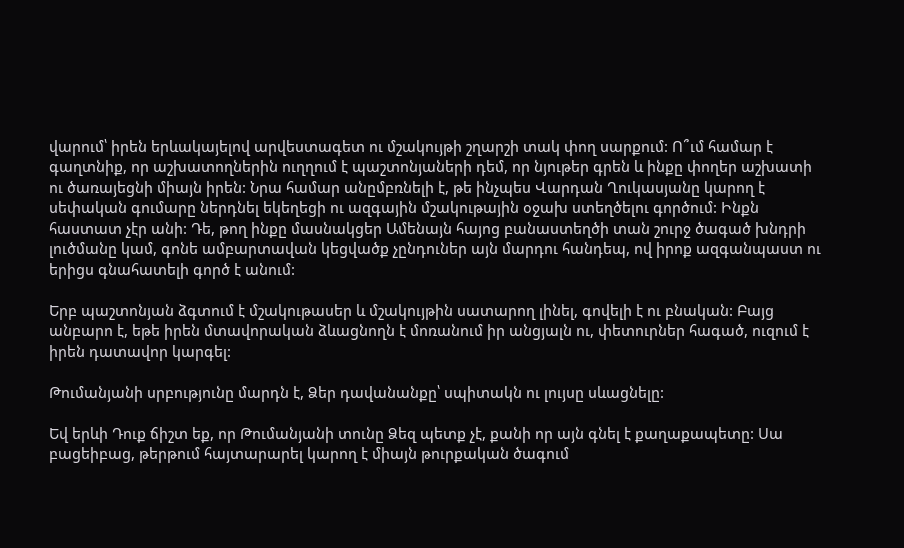վարում՝ իրեն երևակայելով արվեստագետ ու մշակույթի շղարշի տակ փող սարքում: Ո՞ւմ համար է գաղտնիք, որ աշխատողներին ուղղում է պաշտոնյաների դեմ, որ նյութեր գրեն և ինքը փողեր աշխատի ու ծառայեցնի միայն իրեն: Նրա համար անըմբռնելի է, թե ինչպես Վարդան Ղուկասյանը կարող է սեփական գումարը ներդնել եկեղեցի ու ազգային մշակութային օջախ ստեղծելու գործում: Ինքն հաստատ չէր անի: Դե, թող ինքը մասնակցեր Ամենայն հայոց բանաստեղծի տան շուրջ ծագած խնդրի լուծմանը կամ, գոնե ամբարտավան կեցվածք չընդուներ այն մարդու հանդեպ, ով իրոք ազգանպաստ ու երիցս գնահատելի գործ է անում:

Երբ պաշտոնյան ձգտում է մշակութասեր և մշակույթին սատարող լինել, գովելի է ու բնական: Բայց անբարո է, եթե իրեն մտավորական ձևացնողն է մոռանում իր անցյալն ու, փետուրներ հագած, ուզում է իրեն դատավոր կարգել:

Թումանյանի սրբությունը մարդն է, Ձեր դավանանքը՝ սպիտակն ու լույսը սևացնելը:

Եվ երևի Դուք ճիշտ եք, որ Թումանյանի տունը Ձեզ պետք չէ, քանի որ այն գնել է քաղաքապետը: Սա բացեիբաց, թերթում հայտարարել կարող է միայն թուրքական ծագում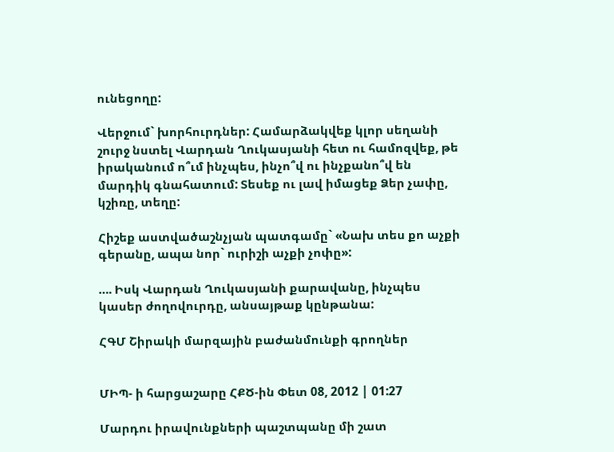ունեցողը:

Վերջում` խորհուրդներ: Համարձակվեք կլոր սեղանի շուրջ նստել Վարդան Ղուկասյանի հետ ու համոզվեք, թե իրականում ո՞ւմ ինչպես, ինչո՞վ ու ինչքանո՞վ են մարդիկ գնահատում: Տեսեք ու լավ իմացեք Ձեր չափը, կշիռը, տեղը:

Հիշեք աստվածաշնչյան պատգամը` «Նախ տես քո աչքի գերանը, ապա նոր` ուրիշի աչքի չոփը»:

…. Իսկ Վարդան Ղուկասյանի քարավանը, ինչպես կասեր ժողովուրդը, անսայթաք կընթանա:

ՀԳՄ Շիրակի մարզային բաժանմունքի գրողներ


ՄԻՊ- ի հարցաշարը ՀՔԾ-ին Փետ 08, 2012 | 01:27

Մարդու իրավունքների պաշտպանը մի շատ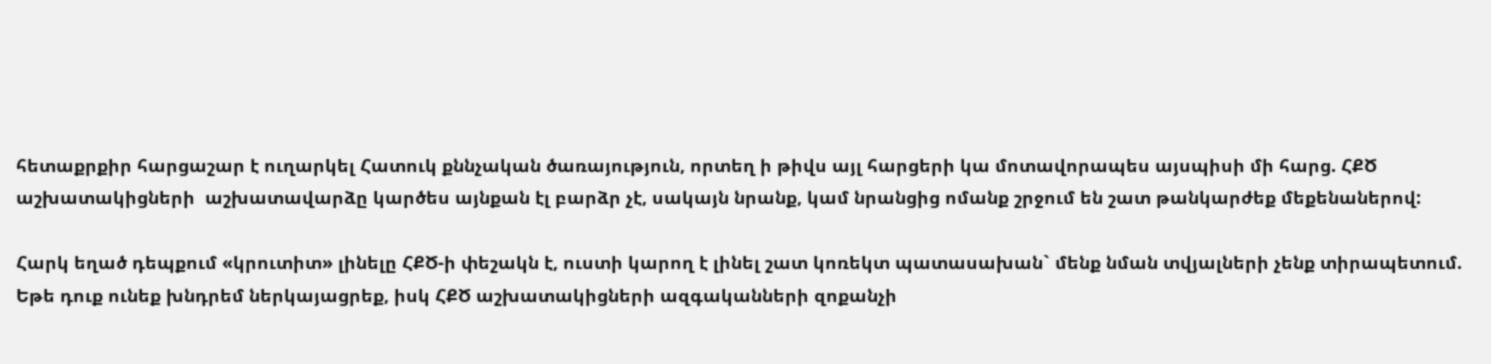հետաքրքիր հարցաշար է ուղարկել Հատուկ քննչական ծառայություն, որտեղ ի թիվս այլ հարցերի կա մոտավորապես այսպիսի մի հարց. ՀՔԾ աշխատակիցների  աշխատավարձը կարծես այնքան էլ բարձր չէ, սակայն նրանք, կամ նրանցից ոմանք շրջում են շատ թանկարժեք մեքենաներով:

Հարկ եղած դեպքում «կրուտիտ» լինելը ՀՔԾ-ի փեշակն է, ուստի կարող է լինել շատ կոռեկտ պատասախան` մենք նման տվյալների չենք տիրապետում. Եթե դուք ունեք խնդրեմ ներկայացրեք, իսկ ՀՔԾ աշխատակիցների ազգականների զոքանչի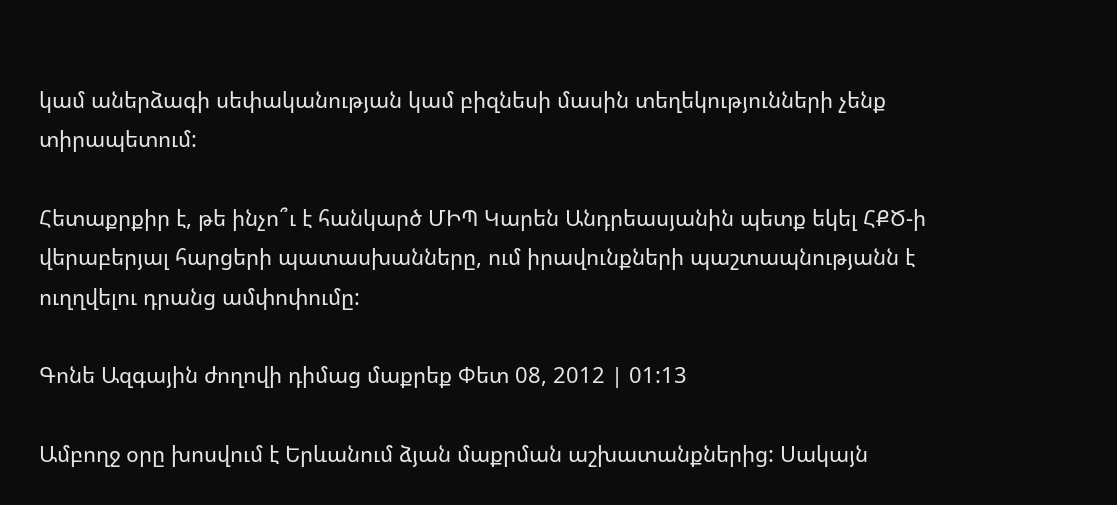կամ աներձագի սեփականության կամ բիզնեսի մասին տեղեկությունների չենք տիրապետում:

Հետաքրքիր է, թե ինչո՞ւ է հանկարծ ՄԻՊ Կարեն Անդրեասյանին պետք եկել ՀՔԾ-ի վերաբերյալ հարցերի պատասխանները, ում իրավունքների պաշտապնությանն է ուղղվելու դրանց ամփոփումը:

Գոնե Ազգային ժողովի դիմաց մաքրեք Փետ 08, 2012 | 01:13

Ամբողջ օրը խոսվում է Երևանում ձյան մաքրման աշխատանքներից: Սակայն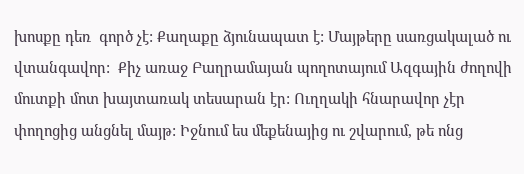խոսքը դեռ  գործ չէ: Քաղաքը ձյունապատ է: Մայթերը սառցակալած ու վտանգավոր:  Քիչ առաջ Բաղրամայան պողոտայում Ազգային ժողովի մուտքի մոտ խայտառակ տեսարան էր: Ուղղակի հնարավոր չէր փողոցից անցնել մայթ: Իջնում ես մեքենայից ու շվարում, թե ոնց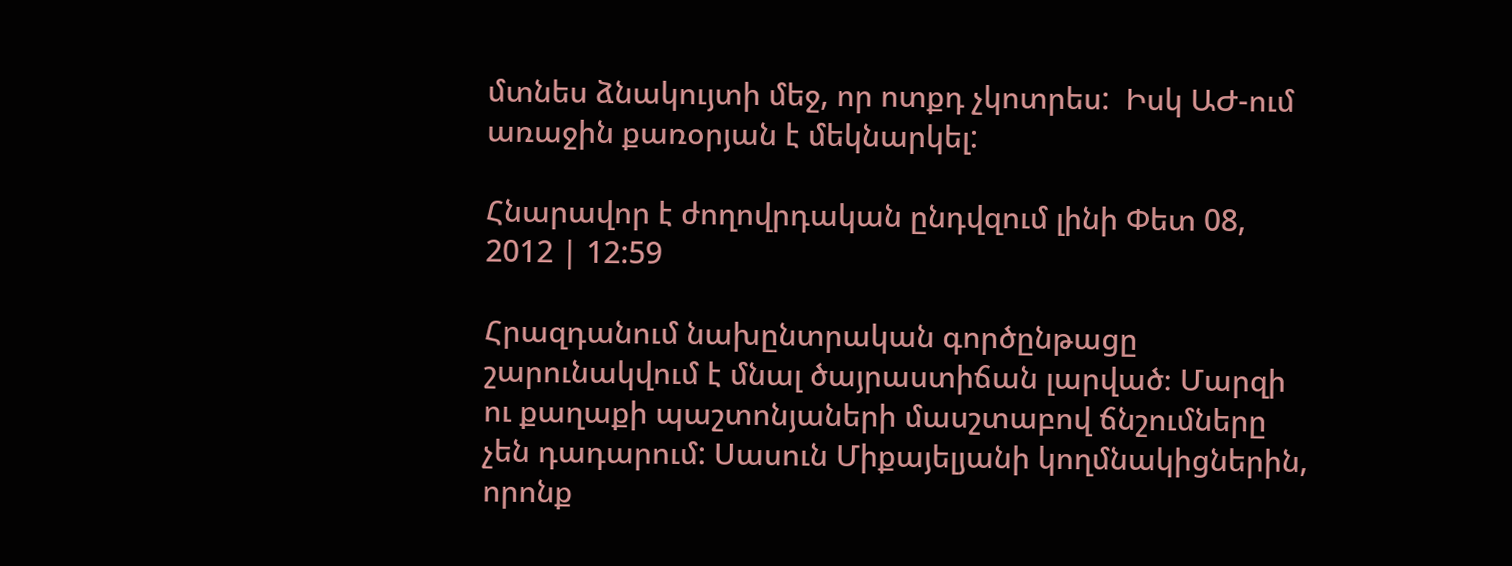մտնես ձնակույտի մեջ, որ ոտքդ չկոտրես:  Իսկ ԱԺ-ում առաջին քառօրյան է մեկնարկել:

Հնարավոր է ժողովրդական ընդվզում լինի Փետ 08, 2012 | 12:59

Հրազդանում նախընտրական գործընթացը շարունակվում է մնալ ծայրաստիճան լարված։ Մարզի ու քաղաքի պաշտոնյաների մասշտաբով ճնշումները չեն դադարում: Սասուն Միքայելյանի կողմնակիցներին, որոնք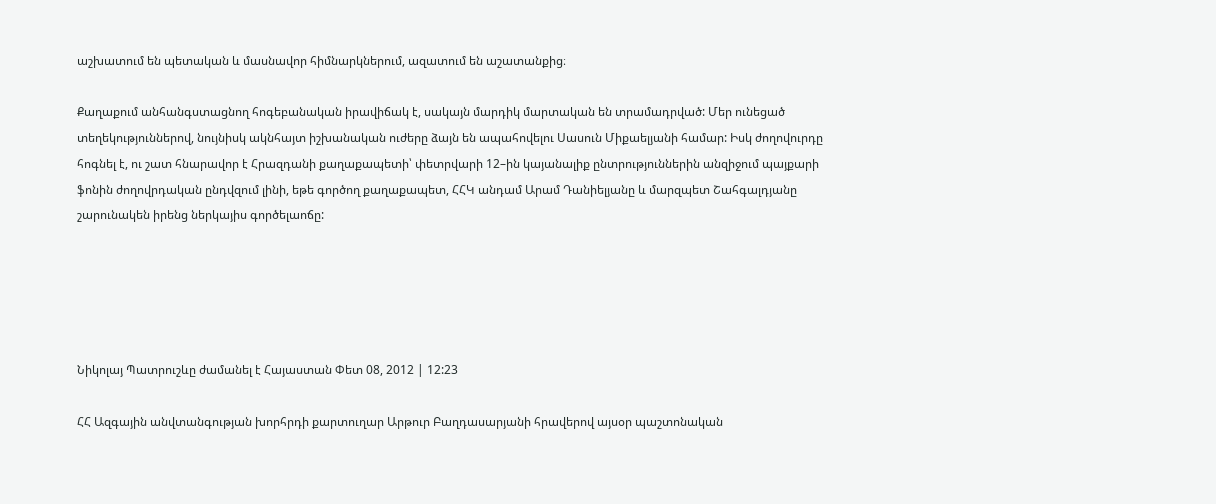աշխատում են պետական և մասնավոր հիմնարկներում, ազատում են աշատանքից։

Քաղաքում անհանգստացնող հոգեբանական իրավիճակ է, սակայն մարդիկ մարտական են տրամադրված: Մեր ունեցած տեղեկություններով, նույնիսկ ակնհայտ իշխանական ուժերը ձայն են ապահովելու Սասուն Միքաելյանի համար: Իսկ ժողովուրդը հոգնել է, ու շատ հնարավոր է Հրազդանի քաղաքապետի՝ փետրվարի 12–ին կայանալիք ընտրություններին անզիջում պայքարի ֆոնին ժողովրդական ընդվզում լինի, եթե գործող քաղաքապետ, ՀՀԿ անդամ Արամ Դանիելյանը և մարզպետ Շահգալդյանը շարունակեն իրենց ներկայիս գործելաոճը:





Նիկոլայ Պատրուշևը ժամանել է Հայաստան Փետ 08, 2012 | 12:23

ՀՀ Ազգային անվտանգության խորհրդի քարտուղար Արթուր Բաղդասարյանի հրավերով այսօր պաշտոնական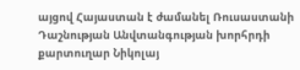այցով Հայաստան է ժամանել Ռուսաստանի Դաշնության Անվտանգության խորհրդի քարտուղար Նիկոլայ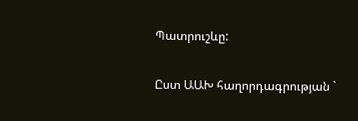Պատրուշևը:

Ըստ ԱԱԽ հաղորդագրության `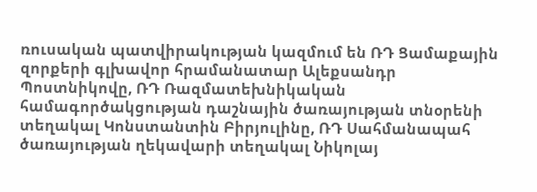ռուսական պատվիրակության կազմում են ՌԴ Ցամաքային զորքերի գլխավոր հրամանատար Ալեքսանդր Պոստնիկովը, ՌԴ Ռազմատեխնիկական համագործակցության դաշնային ծառայության տնօրենի տեղակալ Կոնստանտին Բիրյուլինը, ՌԴ Սահմանապահ ծառայության ղեկավարի տեղակալ Նիկոլայ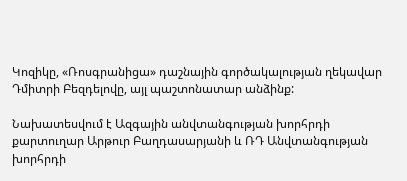Կոզիկը, «Ռոսգրանիցա» դաշնային գործակալության ղեկավար Դմիտրի Բեզդելովը, այլ պաշտոնատար անձինք:

Նախատեսվում է Ազգային անվտանգության խորհրդի քարտուղար Արթուր Բաղդասարյանի և ՌԴ Անվտանգության խորհրդի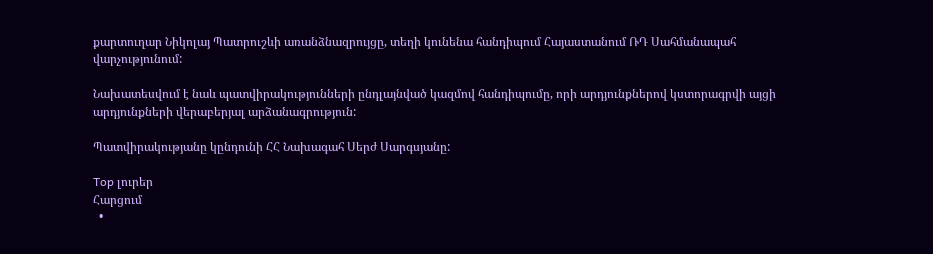քարտուղար Նիկոլայ Պատրուշևի առանձնազրույցը, տեղի կունենա հանդիպում Հայաստանում ՌԴ Սահմանապահ վարչությունում:

Նախատեսվում է նաև պատվիրակությունների ընդլայնված կազմով հանդիպումը, որի արդյունքներով կստորագրվի այցի արդյունքների վերաբերյալ արձանագրություն:

Պատվիրակությանը կընդունի ՀՀ Նախագահ Սերժ Սարգսյանը:

Top լուրեր
Հարցում
  •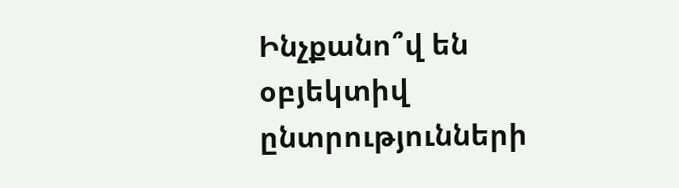Ինչքանո՞վ են օբյեկտիվ ընտրությունների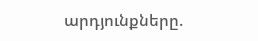արդյունքները.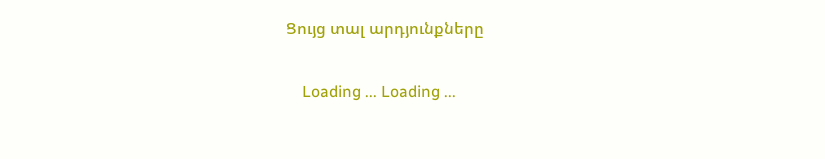Ցույց տալ արդյունքները

    Loading ... Loading ...